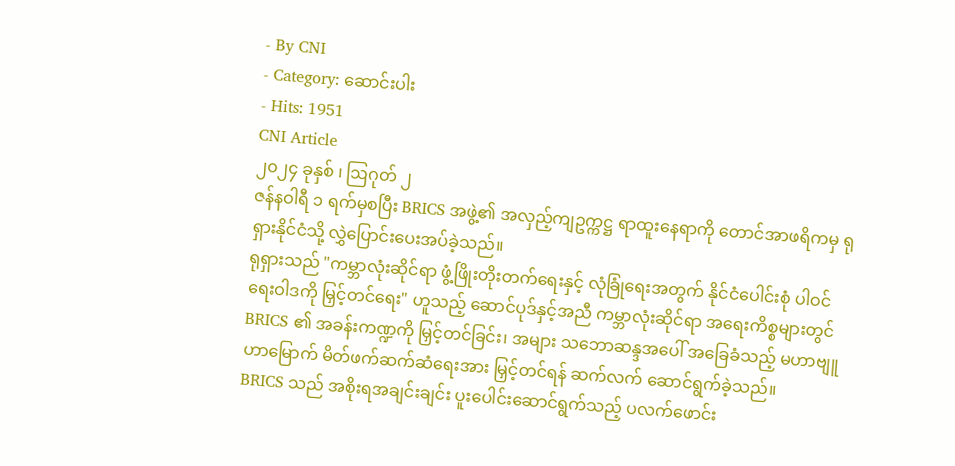- By CNI
- Category: ဆောင်းပါး
- Hits: 1951
CNI Article
၂၀၂၄ ခုနှစ် ၊ ဩဂုတ် ၂
ဇန်နဝါရီ ၁ ရက်မှစပြီး BRICS အဖွဲ့၏ အလှည့်ကျဥက္ကဋ္ဌ ရာထူးနေရာကို တောင်အာဖရိကမှ ရုရှားနိုင်ငံသို့ လွှဲပြောင်းပေးအပ်ခဲ့သည်။
ရုရှားသည် "ကမ္ဘာလုံးဆိုင်ရာ ဖွံ့ဖြိုးတိုးတက်ရေးနှင့် လုံခြုံရေးအတွက် နိုင်ငံပေါင်းစုံ ပါဝင်ရေးဝါဒကို မြှင့်တင်ရေး" ဟူသည့် ဆောင်ပုဒ်နှင့်အညီ ကမ္ဘာလုံးဆိုင်ရာ အရေးကိစ္စများတွင် BRICS ၏ အခန်းကဏ္ဍကို မြှင့်တင်ခြင်း၊ အများ သဘောဆန္ဒအပေါ် အခြေခံသည့် မဟာဗျူဟာမြောက် မိတ်ဖက်ဆက်ဆံရေးအား မြှင့်တင်ရန် ဆက်လက် ဆောင်ရွက်ခဲ့သည်။
BRICS သည် အစိုးရအချင်းချင်း ပူးပေါင်းဆောင်ရွက်သည့် ပလက်ဖောင်း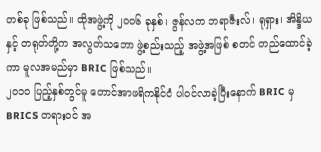တစ်ခု ဖြစ်သည်။ ထိုအဖွဲ့ကို ၂၀၀၆ ခုနှစ်၊ ဇွန်လက ဘရာဇီးလ်၊ ရုရှား၊ အိန္ဒိယနှင့် တရုတ်တို့က အလွတ်သဘော ဖွဲ့စည်းသည့် အဖွဲ့အဖြစ် စတင် တည်ထောင်ခဲ့ကာ မူလအမည်မှာ BRIC ဖြစ်သည်။
၂၀၁၀ ပြည့်နှစ်တွင်မူ တောင်အာဖရိကနိုင်ငံ ပါဝင်လာခဲ့ပြီးနောက် BRIC မှ BRICS တရားဝင် အ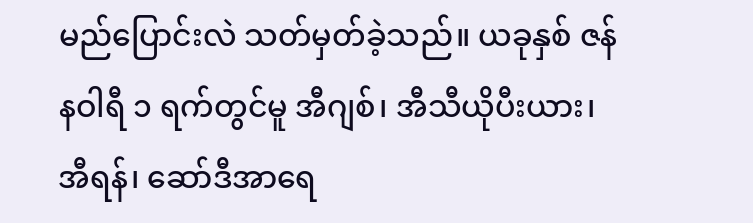မည်ပြောင်းလဲ သတ်မှတ်ခဲ့သည်။ ယခုနှစ် ဇန်နဝါရီ ၁ ရက်တွင်မူ အီဂျစ်၊ အီသီယိုပီးယား၊ အီရန်၊ ဆော်ဒီအာရေ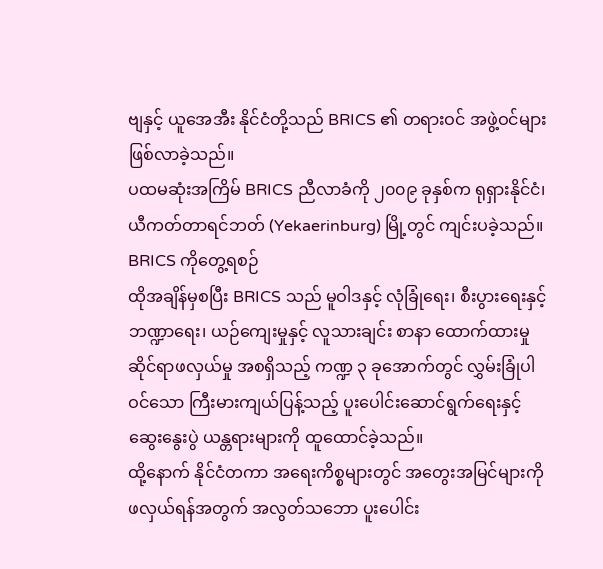ဗျနှင့် ယူအေအီး နိုင်ငံတို့သည် BRICS ၏ တရားဝင် အဖွဲ့ဝင်များ ဖြစ်လာခဲ့သည်။
ပထမဆုံးအကြိမ် BRICS ညီလာခံကို ၂၀၀၉ ခုနှစ်က ရုရှားနိုင်ငံ၊ ယီကတ်တာရင်ဘတ် (Yekaerinburg) မြို့တွင် ကျင်းပခဲ့သည်။
BRICS ကိုတွေ့ရစဉ်
ထိုအချိန်မှစပြီး BRICS သည် မူဝါဒနှင့် လုံခြုံရေး၊ စီးပွားရေးနှင့် ဘဏ္ဍာရေး၊ ယဉ်ကျေးမှုနှင့် လူသားချင်း စာနာ ထောက်ထားမှုဆိုင်ရာဖလှယ်မှု အစရှိသည့် ကဏ္ဍ ၃ ခုအောက်တွင် လွှမ်းခြုံပါဝင်သော ကြီးမားကျယ်ပြန့်သည့် ပူးပေါင်းဆောင်ရွက်ရေးနှင့် ဆွေးနွေးပွဲ ယန္တရားများကို ထူထောင်ခဲ့သည်။
ထို့နောက် နိုင်ငံတကာ အရေးကိစ္စများတွင် အတွေးအမြင်များကို ဖလှယ်ရန်အတွက် အလွတ်သဘော ပူးပေါင်း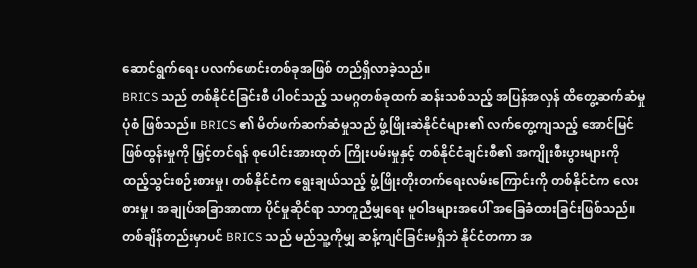ဆောင်ရွက်ရေး ပလက်ဖောင်းတစ်ခုအဖြစ် တည်ရှိလာခဲ့သည်။
BRICS သည် တစ်နိုင်ငံခြင်းစီ ပါဝင်သည့် သမဂ္ဂတစ်ခုထက် ဆန်းသစ်သည့် အပြန်အလှန် ထိတွေ့ဆက်ဆံမှု ပုံစံ ဖြစ်သည်။ BRICS ၏ မိတ်ဖက်ဆက်ဆံမှုသည် ဖွံ့ဖြိုးဆဲနိုင်ငံများ၏ လက်တွေ့ကျသည့် အောင်မြင်ဖြစ်ထွန်းမှုကို မြှင့်တင်ရန် စုပေါင်းအားထုတ် ကြိုးပမ်းမှုနှင့် တစ်နိုင်ငံချင်းစီ၏ အကျိုးစီးပွားများကို ထည့်သွင်းစဉ်းစားမှု၊ တစ်နိုင်ငံက ရွေးချယ်သည့် ဖွံ့ဖြိုးတိုးတက်ရေးလမ်းကြောင်းကို တစ်နိုင်ငံက လေးစားမှု၊ အချုပ်အခြာအာဏာ ပိုင်မှုဆိုင်ရာ သာတူညီမျှရေး မူဝါဒများအပေါ် အခြေခံထားခြင်းဖြစ်သည်။
တစ်ချိန်တည်းမှာပင် BRICS သည် မည်သူ့ကိုမျှ ဆန့်ကျင်ခြင်းမရှိဘဲ နိုင်ငံတကာ အ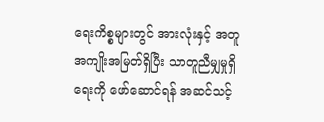ရေးကိစ္စများတွင် အားလုံးနှင့် အတူ အကျိုးအမြတ်ရှိပြီး သာတူညီမျှမှုရှိရေးကို ဖော်ဆောင်ရန် အဆင်သင့်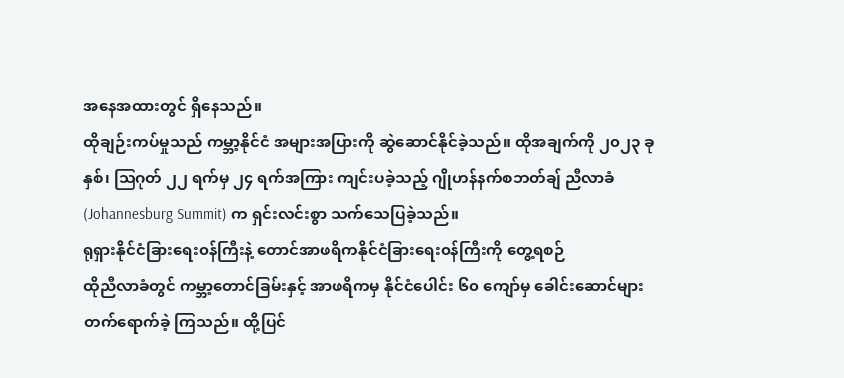အနေအထားတွင် ရှိနေသည်။
ထိုချဉ်းကပ်မှုသည် ကမ္ဘာ့နိုင်ငံ အများအပြားကို ဆွဲဆောင်နိုင်ခဲ့သည်။ ထိုအချက်ကို ၂၀၂၃ ခုနှစ်၊ ဩဂုတ် ၂၂ ရက်မှ ၂၄ ရက်အကြား ကျင်းပခဲ့သည့် ဂျိုဟန်နက်စဘတ်ချ် ညီလာခံ (Johannesburg Summit) က ရှင်းလင်းစွာ သက်သေပြခဲ့သည်။
ရုရှားနိုင်ငံခြားရေး၀န်ကြီးနဲ့ တောင်အာဖရိကနိုင်ငံခြားရေး၀န်ကြီးကို တွေ့ရစဉ်
ထိုညီလာခံတွင် ကမ္ဘာ့တောင်ခြမ်းနှင့် အာဖရိကမှ နိုင်ငံပေါင်း ၆၀ ကျော်မှ ခေါင်းဆောင်များ တက်ရောက်ခဲ့ ကြသည်။ ထို့ပြင်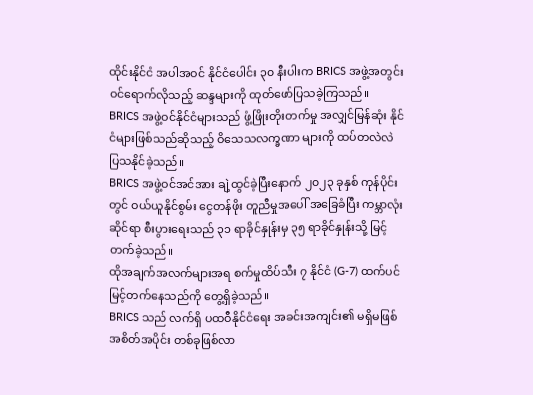ထိုင်းနိုင်ငံ အပါအဝင် နိုင်ငံပေါင်း ၃၀ နီးပါးက BRICS အဖွဲ့အတွင်း ဝင်ရောက်လိုသည့် ဆန္ဒများကို ထုတ်ဖော်ပြသခဲ့ကြသည်။
BRICS အဖွဲ့ဝင်နိုင်ငံများသည် ဖွံ့ဖြိုးတိုးတက်မှု အလျှင်မြန်ဆုံး နိုင်ငံများဖြစ်သည်ဆိုသည့် ဝိသေသလက္ခဏာ များကို ထပ်တလဲလဲ ပြသနိုင်ခဲ့သည်။
BRICS အဖွဲ့ဝင်အင်အား ချဲ့ထွင်ခဲ့ပြီးနောက် ၂၀၂၃ ခုနှစ် ကုန်ပိုင်းတွင် ဝယ်ယူနိုင်စွမ်း ငွေတန်ဖိုး တူညီမှုအပေါ် အခြေခံပြီး ကမ္ဘာလုံးဆိုင်ရာ စီးပွားရေးသည် ၃၁ ရာခိုင်နှုန်းမှ ၃၅ ရာခိုင်နှုန်းသို့ မြင့်တက်ခဲ့သည်။
ထိုအချက်အလက်များအရ စက်မှုထိပ်သီး ၇ နိုင်ငံ (G-7) ထက်ပင် မြင့်တက်နေသည်ကို တွေ့ရှိခဲ့သည်။
BRICS သည် လက်ရှိ ပထဝီနိုင်ငံရေး အခင်းအကျင်း၏ မရှိမဖြစ် အစိတ်အပိုင်း တစ်ခုဖြစ်လာ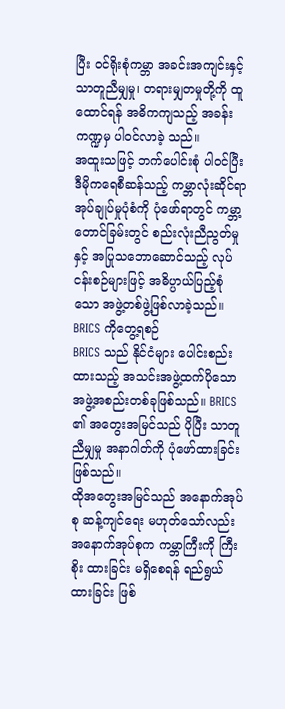ပြီး ဝင်ရိုးစုံကမ္ဘာ အခင်းအကျင်းနှင့် သာတူညီမျှမှု၊ တရားမျှတမှုတို့ကို ထူထောင်ရန် အဓိကကျသည့် အခန်းကဏ္ဍမှ ပါဝင်လာခဲ့ သည်။
အထူးသဖြင့် ဘက်ပေါင်းစုံ ပါဝင်ပြီး ဒီမိုကရေစီဆန်သည့် ကမ္ဘာလုံးဆိုင်ရာ အုပ်ချုပ်မှုပုံစံကို ပုံဖော်ရာတွင် ကမ္ဘာ့ တောင်ခြမ်းတွင် စည်းလုံးညီညွတ်မှုနှင့် အပြုသဘောဆောင်သည့် လုပ်ငန်းစဉ်များဖြင့် အဓိပ္ပာယ်ပြည့်စုံသော အဖွဲ့တစ်ဖွဲ့ဖြစ်လာခဲ့သည်။
BRICS ကိုတွေ့ရစဉ်
BRICS သည် နိုင်ငံများ ပေါင်းစည်းထားသည့် အသင်းအဖွဲ့ထက်ပိုသော အဖွဲ့အစည်းတစ်ခုဖြစ်သည်။ BRICS ၏ အတွေးအမြင်သည် ပိုပြီး သာတူညီမျှမှု အနာဂါတ်ကို ပုံဖော်ထားခြင်းဖြစ်သည်။
ထိုအတွေးအမြင်သည် အနောက်အုပ်စု ဆန့်ကျင်ရေး မဟုတ်သော်လည်း အနောက်အုပ်စုက ကမ္ဘာကြီးကို ကြီးစိုး ထားခြင်း မရှိစေရန် ရည်ရွယ်ထားခြင်း ဖြစ်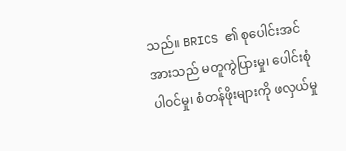သည်။ BRICS ၏ စုပေါင်းအင်အားသည် မတူကွဲပြားမှု၊ ပေါင်းစုံပါဝင်မှု၊ စံတန်ဖိုးများကို ဖလှယ်မှု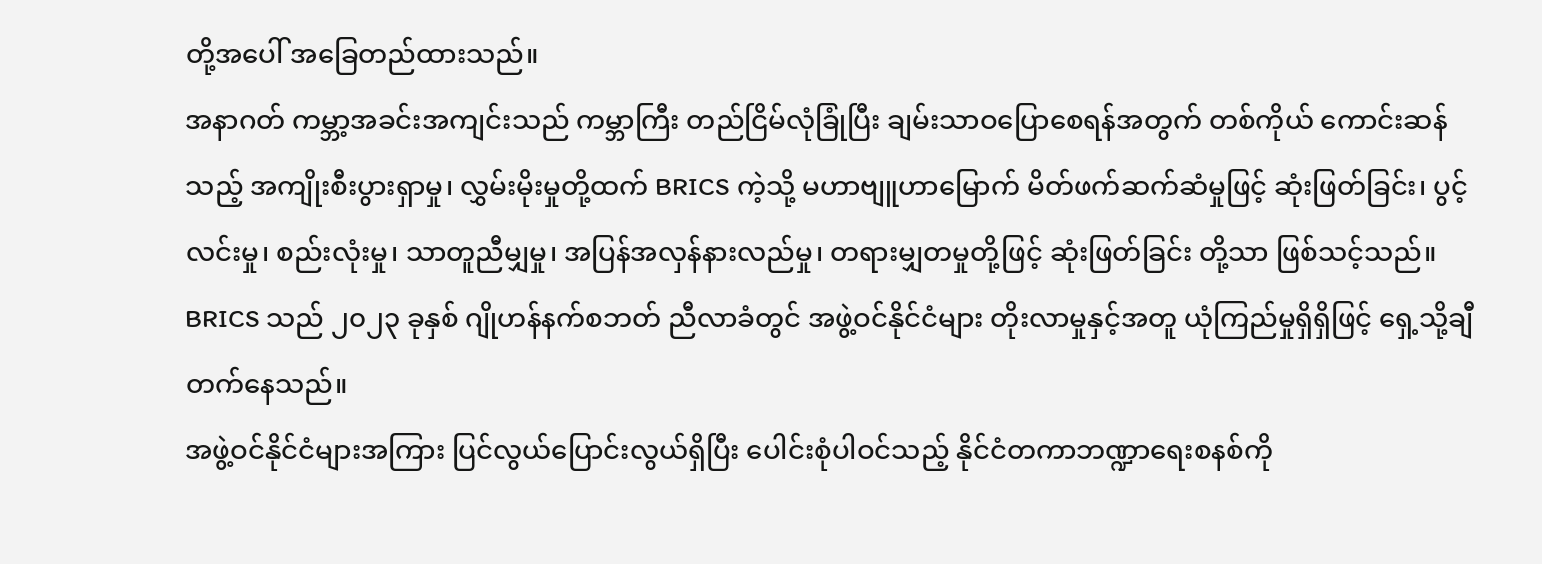တို့အပေါ် အခြေတည်ထားသည်။
အနာဂတ် ကမ္ဘာ့အခင်းအကျင်းသည် ကမ္ဘာကြီး တည်ငြိမ်လုံခြုံပြီး ချမ်းသာဝပြောစေရန်အတွက် တစ်ကိုယ် ကောင်းဆန်သည့် အကျိုးစီးပွားရှာမှု၊ လွှမ်းမိုးမှုတို့ထက် BRICS ကဲ့သို့ မဟာဗျူဟာမြောက် မိတ်ဖက်ဆက်ဆံမှုဖြင့် ဆုံးဖြတ်ခြင်း၊ ပွင့်လင်းမှု၊ စည်းလုံးမှု၊ သာတူညီမျှမှု၊ အပြန်အလှန်နားလည်မှု၊ တရားမျှတမှုတို့ဖြင့် ဆုံးဖြတ်ခြင်း တို့သာ ဖြစ်သင့်သည်။
BRICS သည် ၂၀၂၃ ခုနှစ် ဂျိုဟန်နက်စဘတ် ညီလာခံတွင် အဖွဲ့ဝင်နိုင်ငံများ တိုးလာမှုနှင့်အတူ ယုံကြည်မှုရှိရှိဖြင့် ရှေ့သို့ချီတက်နေသည်။
အဖွဲ့ဝင်နိုင်ငံများအကြား ပြင်လွယ်ပြောင်းလွယ်ရှိပြီး ပေါင်းစုံပါဝင်သည့် နိုင်ငံတကာဘဏ္ဍာရေးစနစ်ကို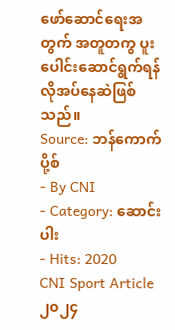ဖော်ဆောင်ရေးအတွက် အတူတကွ ပူးပေါင်းဆောင်ရွက်ရန် လိုအပ်နေဆဲဖြစ်သည်။
Source: ဘန်ကောက်ပို့စ်
- By CNI
- Category: ဆောင်းပါး
- Hits: 2020
CNI Sport Article
၂၀၂၄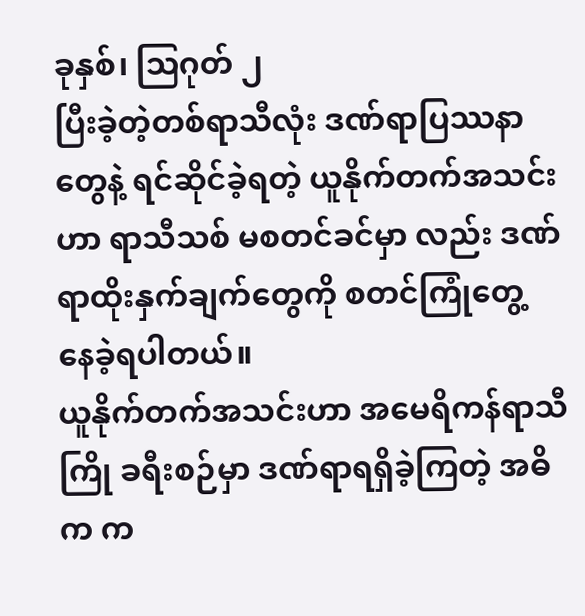ခုနှစ်၊ သြဂုတ် ၂
ပြီးခဲ့တဲ့တစ်ရာသီလုံး ဒဏ်ရာပြဿနာတွေနဲ့ ရင်ဆိုင်ခဲ့ရတဲ့ ယူနိုက်တက်အသင်းဟာ ရာသီသစ် မစတင်ခင်မှာ လည်း ဒဏ်ရာထိုးနှက်ချက်တွေကို စတင်ကြုံတွေ့ နေခဲ့ရပါတယ်။
ယူနိုက်တက်အသင်းဟာ အမေရိကန်ရာသီကြို ခရီးစဉ်မှာ ဒဏ်ရာရရှိခဲ့ကြတဲ့ အဓိက က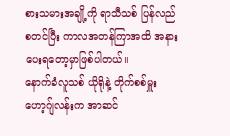စားသမားအချို့ကို ရာသီသစ် ပြန်လည်စတင်ပြီး ကာလအတန်ကြာအထိ အနားပေးရတော့မှာဖြစ်ပါတယ်။
နောက်ခံလူသစ် ယိုရိုနဲ့ တိုက်စစ်မှူး ဟော့ဂျ်လန်းက အာဆင်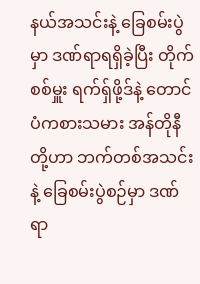နယ်အသင်းနဲ့ ခြေစမ်းပွဲမှာ ဒဏ်ရာရရှိခဲ့ပြီး တိုက်စစ်မှူး ရက်ရှ်ဖို့ဒ်နဲ့ တောင်ပံကစားသမား အန်တိုနီတို့ဟာ ဘက်တစ်အသင်းနဲ့ ခြေစမ်းပွဲစဉ်မှာ ဒဏ်ရာ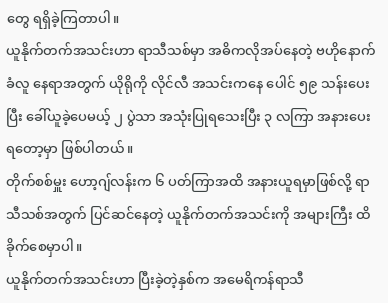တွေ ရရှိခဲ့ကြတာပါ။
ယူနိုက်တက်အသင်းဟာ ရာသီသစ်မှာ အဓိကလိုအပ်နေတဲ့ ဗဟိုနောက်ခံလူ နေရာအတွက် ယိုရိုကို လိုင်လီ အသင်းကနေ ပေါင် ၅၉ သန်းပေးပြီး ခေါ်ယူခဲ့ပေမယ့် ၂ ပွဲသာ အသုံးပြုရသေးပြီး ၃ လကြာ အနားပေးရတော့မှာ ဖြစ်ပါတယ်။
တိုက်စစ်မှူး ဟော့ဂျ်လန်းက ၆ ပတ်ကြာအထိ အနားယူရမှာဖြစ်လို့ ရာသီသစ်အတွက် ပြင်ဆင်နေတဲ့ ယူနိုက်တက်အသင်းကို အများကြီး ထိခိုက်စေမှာပါ။
ယူနိုက်တက်အသင်းဟာ ပြီးခဲ့တဲ့နှစ်က အမေရိကန်ရာသီ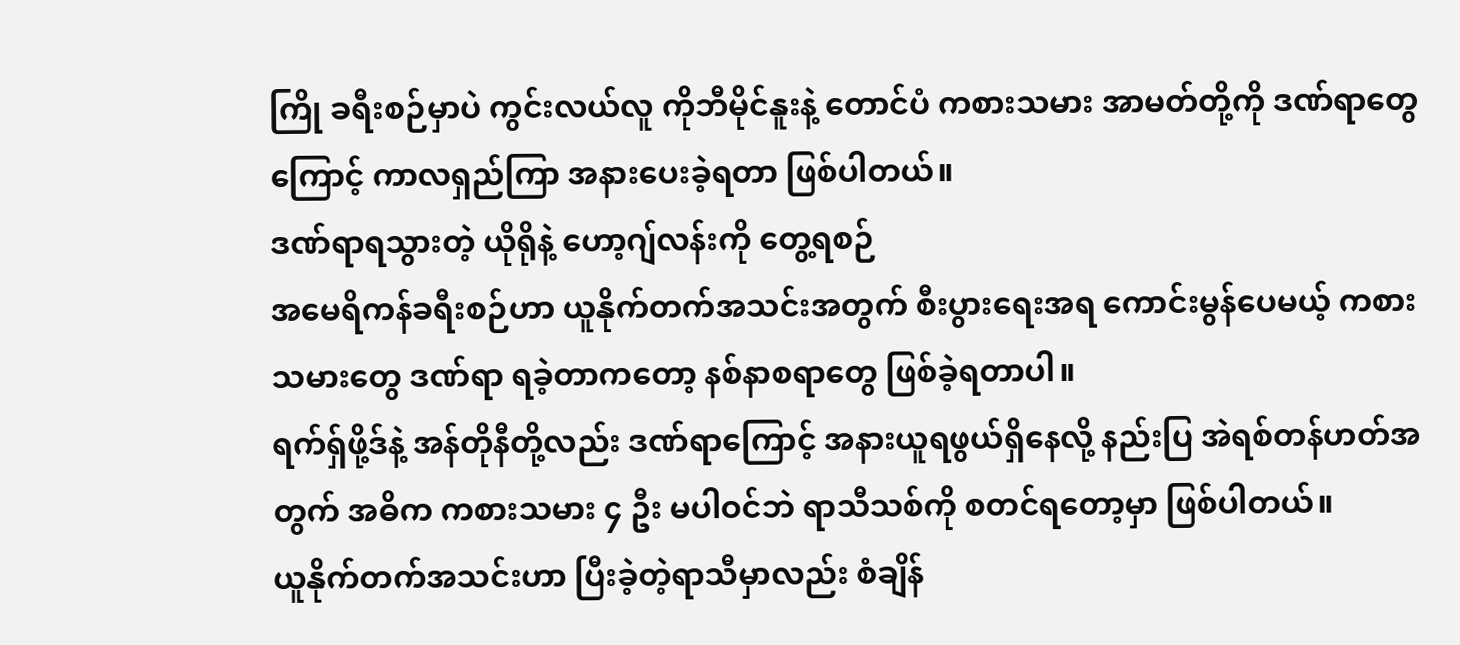ကြို ခရီးစဉ်မှာပဲ ကွင်းလယ်လူ ကိုဘီမိုင်နူးနဲ့ တောင်ပံ ကစားသမား အာမတ်တို့ကို ဒဏ်ရာတွေကြောင့် ကာလရှည်ကြာ အနားပေးခဲ့ရတာ ဖြစ်ပါတယ်။
ဒဏ်ရာရသွားတဲ့ ယိုရိုနဲ့ ဟော့ဂျ်လန်းကို တွေ့ရစဉ်
အမေရိကန်ခရီးစဉ်ဟာ ယူနိုက်တက်အသင်းအတွက် စီးပွားရေးအရ ကောင်းမွန်ပေမယ့် ကစားသမားတွေ ဒဏ်ရာ ရခဲ့တာကတော့ နစ်နာစရာတွေ ဖြစ်ခဲ့ရတာပါ။
ရက်ရှ်ဖို့ဒ်နဲ့ အန်တိုနီတို့လည်း ဒဏ်ရာကြောင့် အနားယူရဖွယ်ရှိနေလို့ နည်းပြ အဲရစ်တန်ဟတ်အတွက် အဓိက ကစားသမား ၄ ဦး မပါဝင်ဘဲ ရာသီသစ်ကို စတင်ရတော့မှာ ဖြစ်ပါတယ်။
ယူနိုက်တက်အသင်းဟာ ပြီးခဲ့တဲ့ရာသီမှာလည်း စံချိန်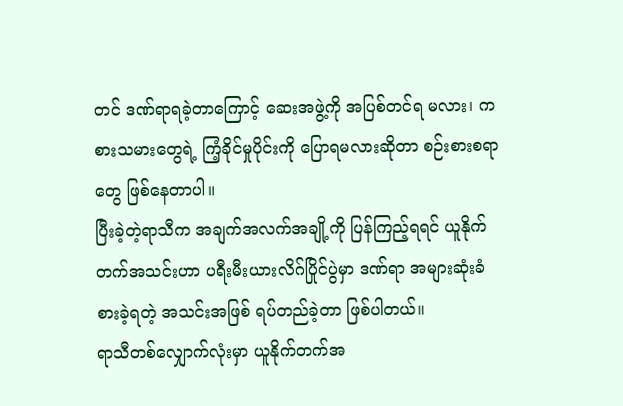တင် ဒဏ်ရာရခဲ့တာကြောင့် ဆေးအဖွဲ့ကို အပြစ်တင်ရ မလား၊ ကစားသမားတွေရဲ့ ကြံ့ခိုင်မှုပိုင်းကို ပြောရမလားဆိုတာ စဉ်းစားစရာတွေ ဖြစ်နေတာပါ။
ပြီးခဲ့တဲ့ရာသီက အချက်အလက်အချို့ကို ပြန်ကြည့်ရရင် ယူနိုက်တက်အသင်းဟာ ပရီးမီးယားလိဂ်ပြိုင်ပွဲမှာ ဒဏ်ရာ အများဆုံးခံစားခဲ့ရတဲ့ အသင်းအဖြစ် ရပ်တည်ခဲ့တာ ဖြစ်ပါတယ်။
ရာသီတစ်လျှောက်လုံးမှာ ယူနိုက်တက်အ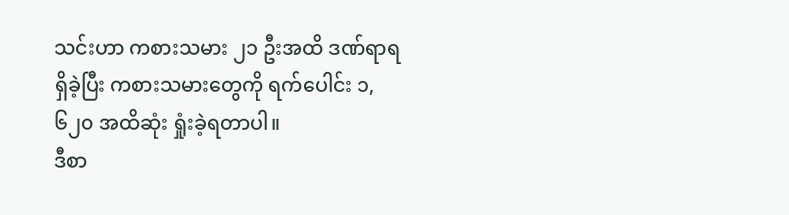သင်းဟာ ကစားသမား ၂၁ ဦးအထိ ဒဏ်ရာရရှိခဲ့ပြီး ကစားသမားတွေကို ရက်ပေါင်း ၁,၆၂၀ အထိဆုံး ရှုံးခဲ့ရတာပါ။
ဒီစာ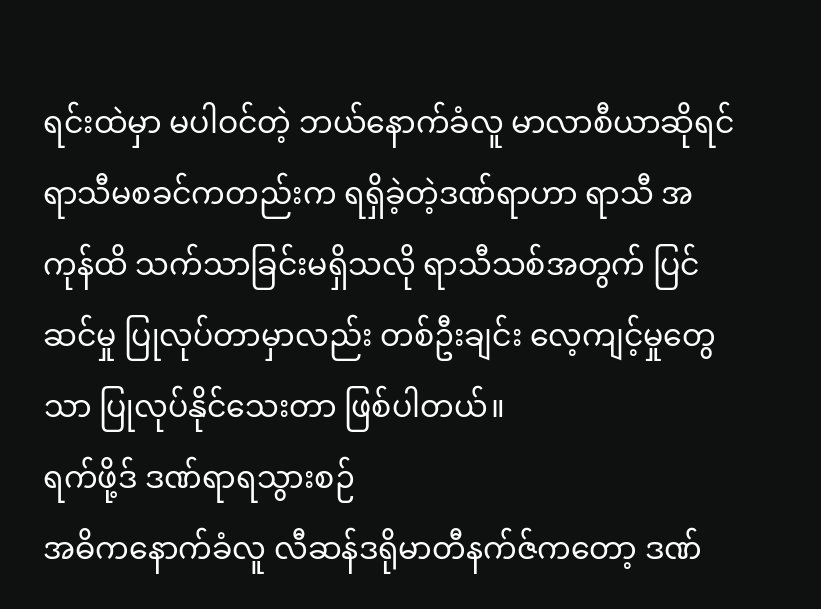ရင်းထဲမှာ မပါဝင်တဲ့ ဘယ်နောက်ခံလူ မာလာစီယာဆိုရင် ရာသီမစခင်ကတည်းက ရရှိခဲ့တဲ့ဒဏ်ရာဟာ ရာသီ အကုန်ထိ သက်သာခြင်းမရှိသလို ရာသီသစ်အတွက် ပြင်ဆင်မှု ပြုလုပ်တာမှာလည်း တစ်ဦးချင်း လေ့ကျင့်မှုတွေ သာ ပြုလုပ်နိုင်သေးတာ ဖြစ်ပါတယ်။
ရက်ဖို့ဒ် ဒဏ်ရာရသွားစဉ်
အဓိကနောက်ခံလူ လီဆန်ဒရိုမာတီနက်ဇ်ကတော့ ဒဏ်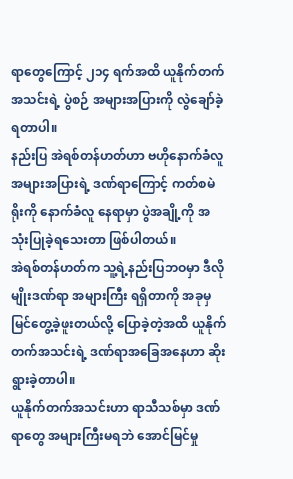ရာတွေကြောင့် ၂၁၄ ရက်အထိ ယူနိုက်တက်အသင်းရဲ့ ပွဲစဉ် အများအပြားကို လွဲချော်ခဲ့ရတာပါ။
နည်းပြ အဲရစ်တန်ဟတ်ဟာ ဗဟိုနောက်ခံလူ အများအပြားရဲ့ ဒဏ်ရာကြောင့် ကတ်စမဲရိုးကို နောက်ခံလူ နေရာမှာ ပွဲအချို့ကို အသုံးပြုခဲ့ရသေးတာ ဖြစ်ပါတယ်။
အဲရစ်တန်ဟတ်က သူ့ရဲ့နည်းပြဘဝမှာ ဒီလိုမျိုးဒဏ်ရာ အများကြီး ရရှိတာကို အခုမှ မြင်တွေ့ခဲ့ဖူးတယ်လို့ ပြောခဲ့တဲ့အထိ ယူနိုက်တက်အသင်းရဲ့ ဒဏ်ရာအခြေအနေဟာ ဆိုးရွားခဲ့တာပါ။
ယူနိုက်တက်အသင်းဟာ ရာသီသစ်မှာ ဒဏ်ရာတွေ အများကြီးမရဘဲ အောင်မြင်မှု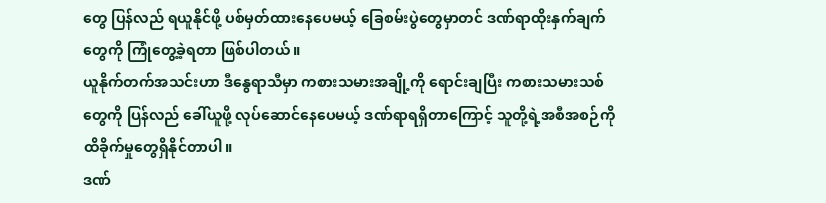တွေ ပြန်လည် ရယူနိုင်ဖို့ ပစ်မှတ်ထားနေပေမယ့် ခြေစမ်းပွဲတွေမှာတင် ဒဏ်ရာထိုးနှက်ချက်တွေကို ကြုံတွေ့ခဲ့ရတာ ဖြစ်ပါတယ်။
ယူနိုက်တက်အသင်းဟာ ဒီနွေရာသီမှာ ကစားသမားအချို့ကို ရောင်းချပြီး ကစားသမားသစ်တွေကို ပြန်လည် ခေါ်ယူဖို့ လုပ်ဆောင်နေပေမယ့် ဒဏ်ရာရရှိတာကြောင့် သူတို့ရဲ့အစီအစဉ်ကို ထိခိုက်မှုတွေရှိနိုင်တာပါ။
ဒဏ်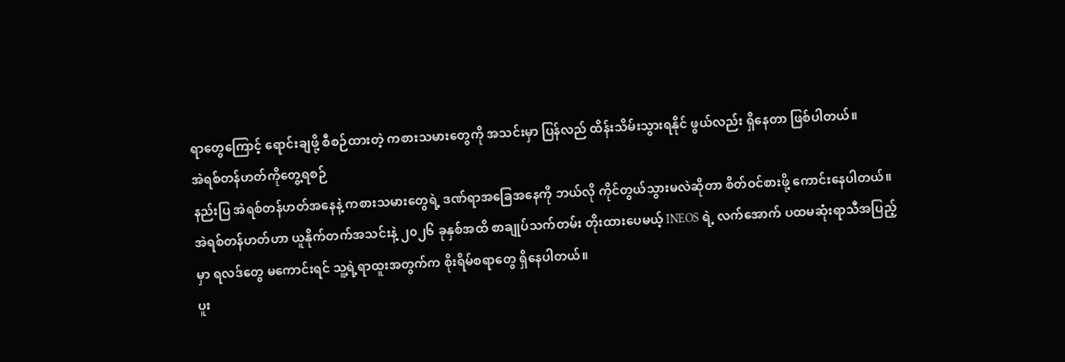ရာတွေကြောင့် ရောင်းချဖို့ စီစဉ်ထားတဲ့ ကစားသမားတွေကို အသင်းမှာ ပြန်လည် ထိန်းသိမ်းသွားရနိုင် ဖွယ်လည်း ရှိနေတာ ဖြစ်ပါတယ်။
အဲရစ်တန်ဟတ်ကိုတွေ့ရစဉ်
နည်းပြ အဲရစ်တန်ဟတ်အနေနဲ့ ကစားသမားတွေရဲ့ ဒဏ်ရာအခြေအနေကို ဘယ်လို ကိုင်တွယ်သွားမလဲဆိုတာ စိတ်ဝင်စားဖို့ ကောင်းနေပါတယ်။
အဲရစ်တန်ဟတ်ဟာ ယူနိုက်တက်အသင်းနဲ့ ၂၀၂၆ ခုနှစ်အထိ စာချုပ်သက်တမ်း တိုးထားပေမယ့် INEOS ရဲ့ လက်အောက် ပထမဆုံးရာသီအပြည့်မှာ ရလဒ်တွေ မကောင်းရင် သူ့ရဲ့ရာထူးအတွက်က စိုးရိမ်စရာတွေ ရှိနေပါတယ်။
ပူး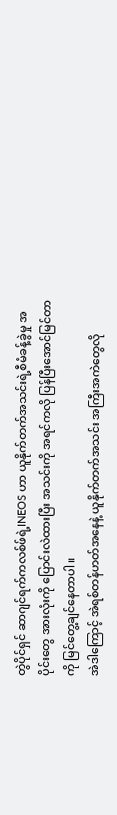တွဲပိုင်ရှင် ဆာဂျင်ရက်ကလစ်ဖ်ရဲ့INEOS ဟာ ယူနိုက်တက်အသင်းရဲ့စီမံခန့်ခွဲမှု အပိုင်းတွေ အားလုံးကို ပြောင်းလဲထားပြီး အသင်းကို အရင်ကလို ပြန်ပြီးအောင်မြင်တာကို မြင်တွေ့ချင်နေတာပါ။
အဲဒါကြောင့် အဲရစ်တန်ဟတ်အနေနဲ့ ယူနိုက်တက်အသင်း အကြီးအကဲတွေလို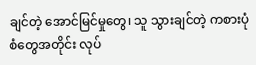ချင်တဲ့ အောင်မြင်မှုတွေ၊ သူ သွားချင်တဲ့ ကစားပုံစံတွေအတိုင်း လုပ်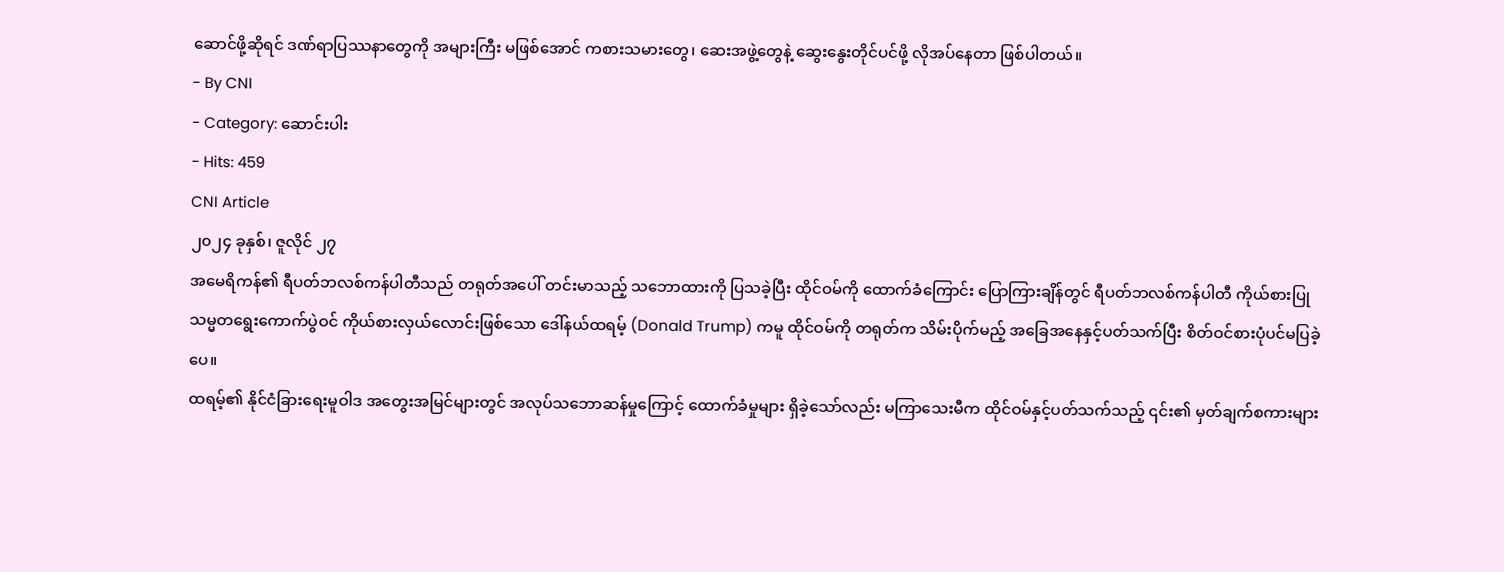ဆောင်ဖို့ဆိုရင် ဒဏ်ရာပြဿနာတွေကို အများကြီး မဖြစ်အောင် ကစားသမားတွေ၊ ဆေးအဖွဲ့တွေနဲ့ ဆွေးနွေးတိုင်ပင်ဖို့ လိုအပ်နေတာ ဖြစ်ပါတယ်။
- By CNI
- Category: ဆောင်းပါး
- Hits: 459
CNI Article
၂၀၂၄ ခုနှစ်၊ ဇူလိုင် ၂၇
အမေရိကန်၏ ရီပတ်ဘလစ်ကန်ပါတီသည် တရုတ်အပေါ် တင်းမာသည့် သဘောထားကို ပြသခဲ့ပြီး ထိုင်ဝမ်ကို ထောက်ခံကြောင်း ပြောကြားချိန်တွင် ရီပတ်ဘလစ်ကန်ပါတီ ကိုယ်စားပြု သမ္မတရွေးကောက်ပွဲဝင် ကိုယ်စားလှယ်လောင်းဖြစ်သော ဒေါ်နယ်ထရမ့် (Donald Trump) ကမူ ထိုင်ဝမ်ကို တရုတ်က သိမ်းပိုက်မည့် အခြေအနေနှင့်ပတ်သက်ပြီး စိတ်ဝင်စားပုံပင်မပြခဲ့ပေ။
ထရမ့်၏ နိုင်ငံခြားရေးမူဝါဒ အတွေးအမြင်များတွင် အလုပ်သဘောဆန်မှုကြောင့် ထောက်ခံမှုများ ရှိခဲ့သော်လည်း မကြာသေးမီက ထိုင်ဝမ်နှင့်ပတ်သက်သည့် ၎င်း၏ မှတ်ချက်စကားများ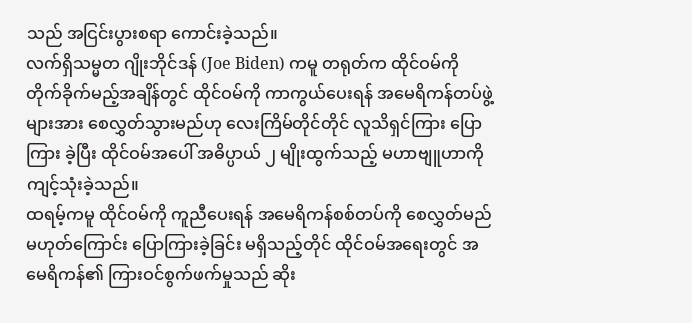သည် အငြင်းပွားစရာ ကောင်းခဲ့သည်။
လက်ရှိသမ္မတ ဂျိုးဘိုင်ဒန် (Joe Biden) ကမူ တရုတ်က ထိုင်ဝမ်ကို တိုက်ခိုက်မည့်အချိန်တွင် ထိုင်ဝမ်ကို ကာကွယ်ပေးရန် အမေရိကန်တပ်ဖွဲ့များအား စေလွှတ်သွားမည်ဟု လေးကြိမ်တိုင်တိုင် လူသိရှင်ကြား ပြောကြား ခဲ့ပြီး ထိုင်ဝမ်အပေါ် အဓိပ္ပာယ် ၂ မျိုးထွက်သည့် မဟာဗျူဟာကို ကျင့်သုံးခဲ့သည်။
ထရမ့်ကမူ ထိုင်ဝမ်ကို ကူညီပေးရန် အမေရိကန်စစ်တပ်ကို စေလွှတ်မည် မဟုတ်ကြောင်း ပြောကြားခဲ့ခြင်း မရှိသည့်တိုင် ထိုင်ဝမ်အရေးတွင် အမေရိကန်၏ ကြားဝင်စွက်ဖက်မှုသည် ဆိုး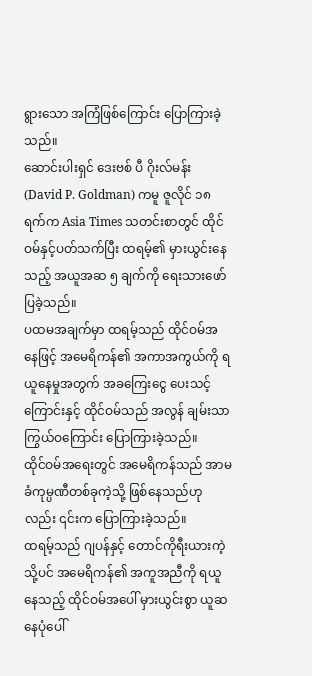ရွားသော အကြံဖြစ်ကြောင်း ပြောကြားခဲ့သည်။
ဆောင်းပါးရှင် ဒေးဗစ် ပီ ဂိုးလ်မန်း (David P. Goldman) ကမူ ဇူလိုင် ၁၈ ရက်က Asia Times သတင်းစာတွင် ထိုင်ဝမ်နှင့်ပတ်သက်ပြီး ထရမ့်၏ မှားယွင်းနေသည့် အယူအဆ ၅ ချက်ကို ရေးသားဖော်ပြခဲ့သည်။
ပထမအချက်မှာ ထရမ့်သည် ထိုင်ဝမ်အနေဖြင့် အမေရိကန်၏ အကာအကွယ်ကို ရယူနေမှုအတွက် အခကြေးငွေ ပေးသင့်ကြောင်းနှင့် ထိုင်ဝမ်သည် အလွန် ချမ်းသာကြွယ်ဝကြောင်း ပြောကြားခဲ့သည်။
ထိုင်ဝမ်အရေးတွင် အမေရိကန်သည် အာမခံကုမ္ပဏီတစ်ခုကဲ့သို့ ဖြစ်နေသည်ဟုလည်း ၎င်းက ပြောကြားခဲ့သည်။
ထရမ့်သည် ဂျပန်နှင့် တောင်ကိုရီးယားကဲ့သို့ပင် အမေရိကန်၏ အကူအညီကို ရယူနေသည့် ထိုင်ဝမ်အပေါ် မှားယွင်းစွာ ယူဆနေပုံပေါ်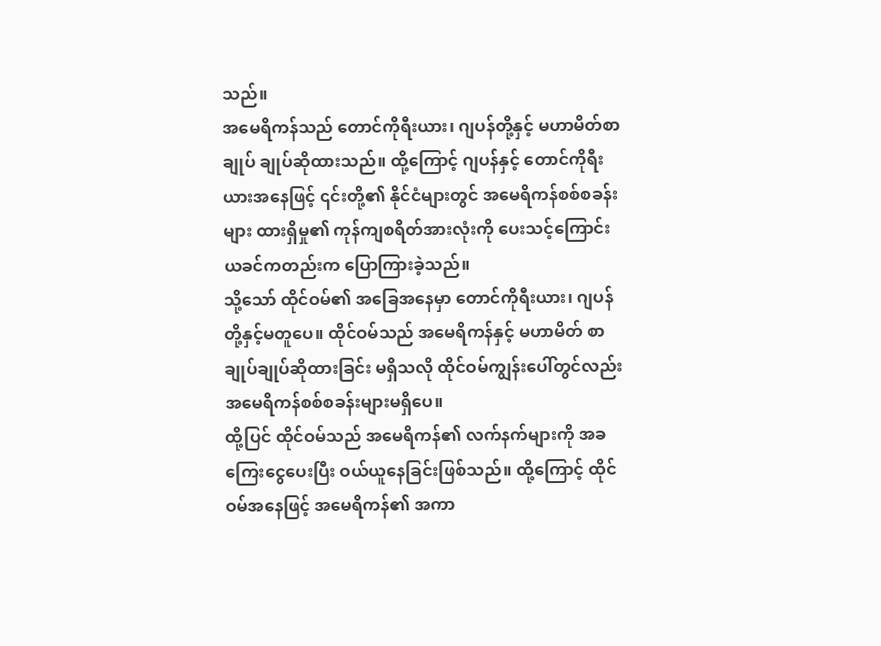သည်။
အမေရိကန်သည် တောင်ကိုရီးယား၊ ဂျပန်တို့နှင့် မဟာမိတ်စာချုပ် ချုပ်ဆိုထားသည်။ ထို့ကြောင့် ဂျပန်နှင့် တောင်ကိုရီးယားအနေဖြင့် ၎င်းတို့၏ နိုင်ငံများတွင် အမေရိကန်စစ်စခန်းများ ထားရှိမှု၏ ကုန်ကျစရိတ်အားလုံးကို ပေးသင့်ကြောင်း ယခင်ကတည်းက ပြောကြားခဲ့သည်။
သို့သော် ထိုင်ဝမ်၏ အခြေအနေမှာ တောင်ကိုရီးယား၊ ဂျပန်တို့နှင့်မတူပေ။ ထိုင်ဝမ်သည် အမေရိကန်နှင့် မဟာမိတ် စာချုပ်ချုပ်ဆိုထားခြင်း မရှိသလို ထိုင်ဝမ်ကျွန်းပေါ်တွင်လည်း အမေရိကန်စစ်စခန်းများမရှိပေ။
ထို့ပြင် ထိုင်ဝမ်သည် အမေရိကန်၏ လက်နက်များကို အခကြေးငွေပေးပြီး ဝယ်ယူနေခြင်းဖြစ်သည်။ ထို့ကြောင့် ထိုင်ဝမ်အနေဖြင့် အမေရိကန်၏ အကာ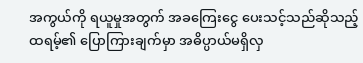အကွယ်ကို ရယူမှုအတွက် အခကြေးငွေ ပေးသင့်သည်ဆိုသည့် ထရမ့်၏ ပြောကြားချက်မှာ အဓိပ္ပာယ်မရှိလှ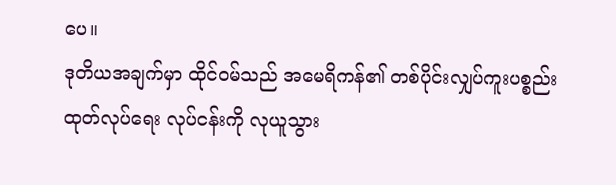ပေ။
ဒုတိယအချက်မှာ ထိုင်ဝမ်သည် အမေရိကန်၏ တစ်ပိုင်းလျှပ်ကူးပစ္စည်း ထုတ်လုပ်ရေး လုပ်ငန်းကို လုယူသွား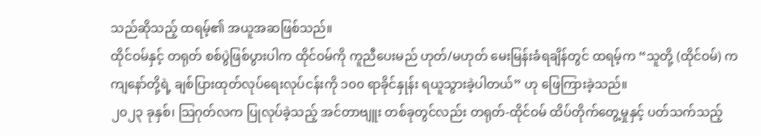သည်ဆိုသည့် ထရမ့်၏ အယူအဆဖြစ်သည်။
ထိုင်ဝမ်နှင့် တရုတ် စစ်ပွဲဖြစ်ပွားပါက ထိုင်ဝမ်ကို ကူညီပေးမည် ဟုတ်/မဟုတ် မေးမြန်းခံရချိန်တွင် ထရမ့်က “သူတို့ (ထိုင်ဝမ်) က ကျနော်တို့ရဲ့ ချစ်ပြားထုတ်လုပ်ရေးလုပ်ငန်းကို ၁၀၀ ရာခိုင်နှုန်း ရယူသွားခဲ့ပါတယ်” ဟု ဖြေကြားခဲ့သည်။
၂၀၂၃ ခုနှစ်၊ သြဂုတ်လက ပြုလုပ်ခဲ့သည့် အင်တာဗျူး တစ်ခုတွင်လည်း တရုတ်-ထိုင်ဝမ် ထိပ်တိုက်တွေ့မှုနှင့် ပတ်သက်သည့်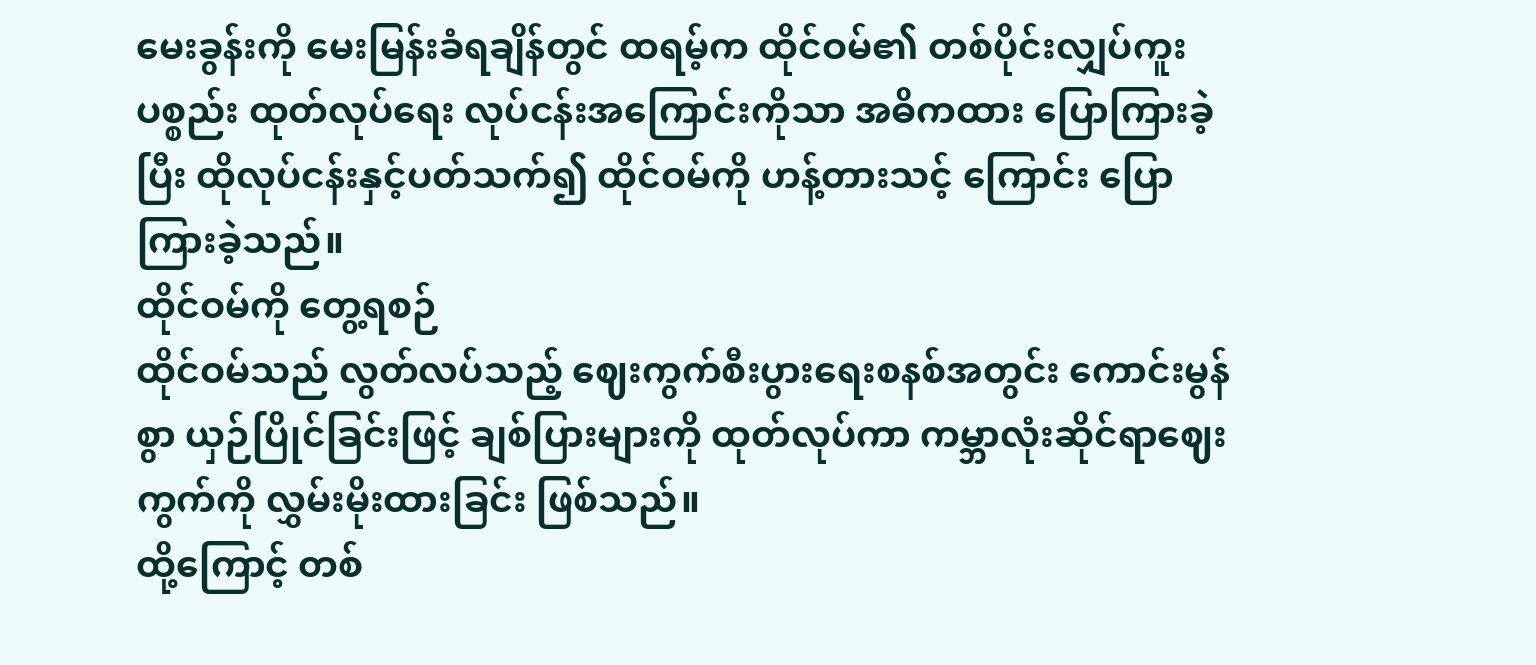မေးခွန်းကို မေးမြန်းခံရချိန်တွင် ထရမ့်က ထိုင်ဝမ်၏ တစ်ပိုင်းလျှပ်ကူးပစ္စည်း ထုတ်လုပ်ရေး လုပ်ငန်းအကြောင်းကိုသာ အဓိကထား ပြောကြားခဲ့ပြီး ထိုလုပ်ငန်းနှင့်ပတ်သက်၍ ထိုင်ဝမ်ကို ဟန့်တားသင့် ကြောင်း ပြောကြားခဲ့သည်။
ထိုင်ဝမ်ကို တွေ့ရစဉ်
ထိုင်ဝမ်သည် လွတ်လပ်သည့် ဈေးကွက်စီးပွားရေးစနစ်အတွင်း ကောင်းမွန်စွာ ယှဉ်ပြိုင်ခြင်းဖြင့် ချစ်ပြားများကို ထုတ်လုပ်ကာ ကမ္ဘာလုံးဆိုင်ရာဈေးကွက်ကို လွှမ်းမိုးထားခြင်း ဖြစ်သည်။
ထို့ကြောင့် တစ်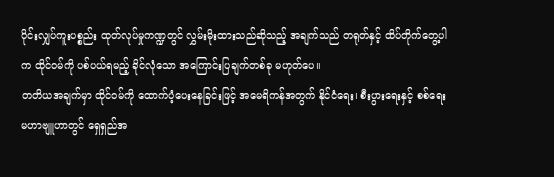ပိုင်းလျှပ်ကူးပစ္စည်း ထုတ်လုပ်မှုကဏ္ဍတွင် လွှမ်းမိုးထားသည်ဆိုသည့် အချက်သည် တရုတ်နှင့် ထိပ်တိုက်တွေ့ပါက ထိုင်ဝမ်ကို ပစ်ပယ်ရမည့် ခိုင်လုံသော အကြောင်းပြချက်တစ်ခု မဟုတ်ပေ။
တတိယအချက်မှာ ထိုင်ဝမ်ကို ထောက်ပံ့ပေးနေခြင်းဖြင့် အမေရိကန်အတွက် နိုင်ငံရေး၊ စီးပွားရေးနှင့် စစ်ရေး မဟာဗျူဟာတွင် ရှေရှည်အ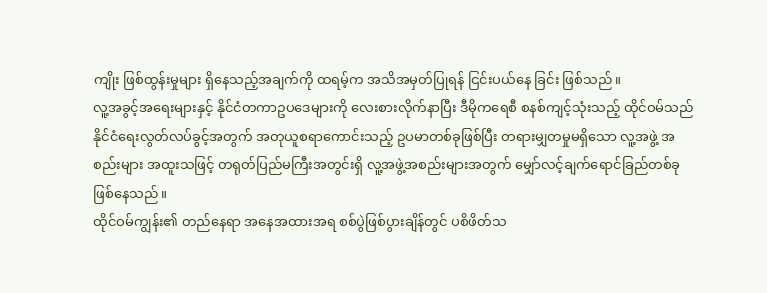ကျိုး ဖြစ်ထွန်းမှုများ ရှိနေသည့်အချက်ကို ထရမ့်က အသိအမှတ်ပြုရန် ငြင်းပယ်နေ ခြင်း ဖြစ်သည်။
လူ့အခွင့်အရေးများနှင့် နိုင်ငံတကာဥပဒေများကို လေးစားလိုက်နာပြီး ဒီမိုကရေစီ စနစ်ကျင့်သုံးသည့် ထိုင်ဝမ်သည် နိုင်ငံရေးလွတ်လပ်ခွင့်အတွက် အတုယူစရာကောင်းသည့် ဥပမာတစ်ခုဖြစ်ပြီး တရားမျှတမှုမရှိသော လူ့အဖွဲ့ အစည်းများ အထူးသဖြင့် တရုတ်ပြည်မကြီးအတွင်းရှိ လူ့အဖွဲ့အစည်းများအတွက် မျှော်လင့်ချက်ရောင်ခြည်တစ်ခု ဖြစ်နေသည်။
ထိုင်ဝမ်ကျွန်း၏ တည်နေရာ အနေအထားအရ စစ်ပွဲဖြစ်ပွားချိန်တွင် ပစိဖိတ်သ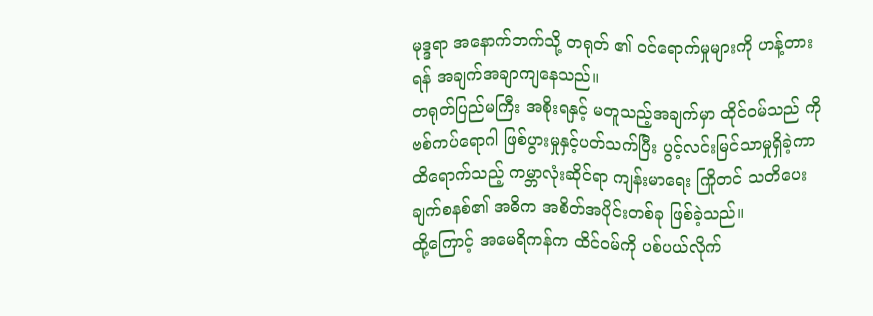မုဒ္ဒရာ အနောက်ဘက်သို့ တရုတ် ၏ ဝင်ရောက်မှုများကို ဟန့်တားရန် အချက်အချာကျနေသည်။
တရုတ်ပြည်မကြီး အစိုးရနှင့် မတူသည့်အချက်မှာ ထိုင်ဝမ်သည် ကိုဗစ်ကပ်ရောဂါ ဖြစ်ပွားမှုနှင့်ပတ်သက်ပြီး ပွင့်လင်းမြင်သာမှုရှိခဲ့ကာ ထိရောက်သည့် ကမ္ဘာလုံးဆိုင်ရာ ကျန်းမာရေး ကြိုတင် သတိပေးချက်စနစ်၏ အဓိက အစိတ်အပိုင်းတစ်ခု ဖြစ်ခဲ့သည်။
ထို့ကြောင့် အမေရိကန်က ထိင်ဝမ်ကို ပစ်ပယ်လိုက်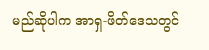မည်ဆိုပါက အာရှ-ဖိတ်ဒေသတွင်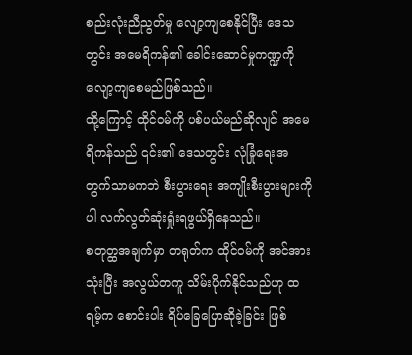စည်းလုံးညီညွတ်မှု လျော့ကျစေနိုင်ပြီး ဒေသတွင်း အမေရိကန်၏ ခေါင်းဆောင်မှုကဏ္ဍကို လျော့ကျစေမည်ဖြစ်သည်။
ထို့ကြောင့် ထိုင်ဝမ်ကို ပစ်ပယ်မည်ဆိုလျင် အမေရိကန်သည် ၎င်း၏ ဒေသတွင်း လုံခြုံရေးအတွက်သာမကဘဲ စီးပွားရေး အကျိုးစီးပွားများကိုပါ လက်လွတ်ဆုံးရှုံးရဖွယ်ရှိနေသည်။
စတုတ္ထအချက်မှာ တရုတ်က ထိုင်ဝမ်ကို အင်အားသုံးပြီး အလွယ်တကူ သိမ်းပိုက်နိုင်သည်ဟု ထရမ့်က စောင်းပါး ရိပ်ခြေပြောဆိုခဲ့ခြင်း ဖြစ်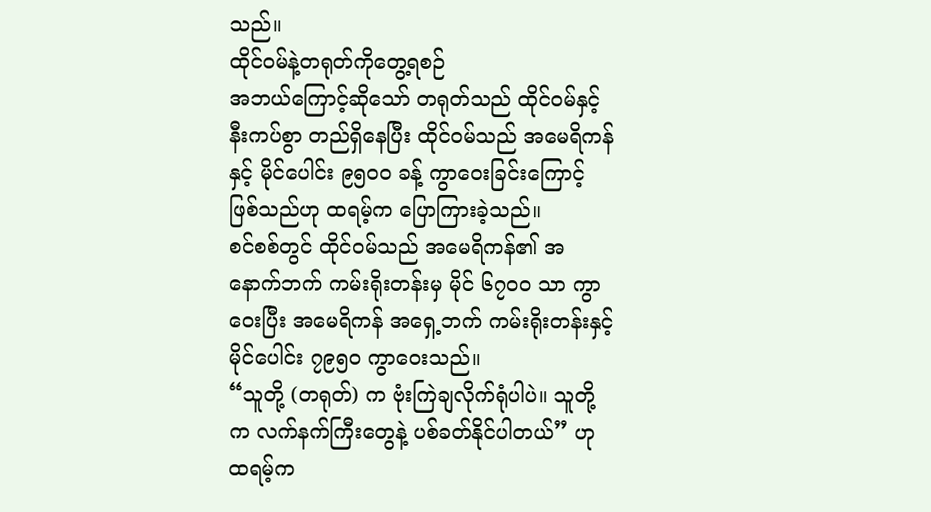သည်။
ထိုင်ဝမ်နဲ့တရုတ်ကိုတွေ့ရစဉ်
အဘယ်ကြောင့်ဆိုသော် တရုတ်သည် ထိုင်ဝမ်နှင့် နီးကပ်စွာ တည်ရှိနေပြီး ထိုင်ဝမ်သည် အမေရိကန်နှင့် မိုင်ပေါင်း ၉၅၀၀ ခန့် ကွာဝေးခြင်းကြောင့် ဖြစ်သည်ဟု ထရမ့်က ပြောကြားခဲ့သည်။
စင်စစ်တွင် ထိုင်ဝမ်သည် အမေရိကန်၏ အနောက်ဘက် ကမ်းရိုးတန်းမှ မိုင် ၆၇၀၀ သာ ကွာဝေးပြီး အမေရိကန် အရှေ့ဘက် ကမ်းရိုးတန်းနှင့် မိုင်ပေါင်း ၇၉၅၀ ကွာဝေးသည်။
“သူတို့ (တရုတ်) က ဗုံးကြဲချလိုက်ရုံပါပဲ။ သူတို့က လက်နက်ကြီးတွေနဲ့ ပစ်ခတ်နိုင်ပါတယ်” ဟု ထရမ့်က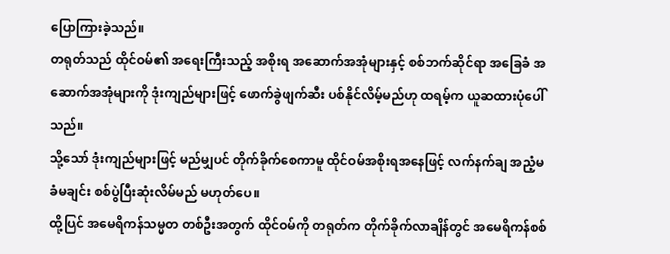ပြောကြားခဲ့သည်။
တရုတ်သည် ထိုင်ဝမ်၏ အရေးကြီးသည့် အစိုးရ အဆောက်အအုံများနှင့် စစ်ဘက်ဆိုင်ရာ အခြေခံ အဆောက်အအုံများကို ဒုံးကျည်များဖြင့် ဖောက်ခွဲဖျက်ဆီး ပစ်နိုင်လိမ့်မည်ဟု ထရမ့်က ယူဆထားပုံပေါ်သည်။
သို့သော် ဒုံးကျည်များဖြင့် မည်မျှပင် တိုက်ခိုက်စေကာမူ ထိုင်ဝမ်အစိုးရအနေဖြင့် လက်နက်ချ အညံ့မခံမချင်း စစ်ပွဲပြီးဆုံးလိမ်မည် မဟုတ်ပေ။
ထို့ပြင် အမေရိကန်သမ္မတ တစ်ဦးအတွက် ထိုင်ဝမ်ကို တရုတ်က တိုက်ခိုက်လာချိန်တွင် အမေရိကန်စစ်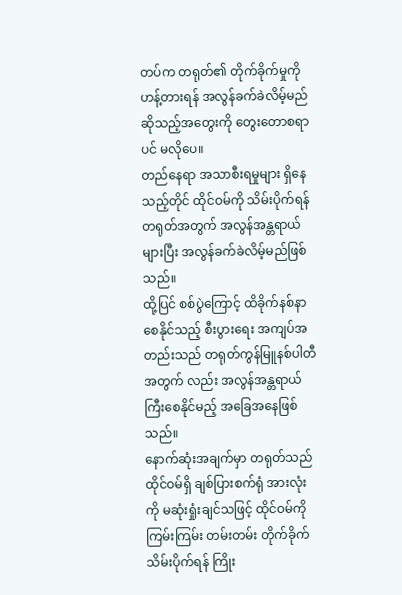တပ်က တရုတ်၏ တိုက်ခိုက်မှုကို ဟန့်တားရန် အလွန်ခက်ခဲလိမ့်မည်ဆိုသည့်အတွေးကို တွေးတောစရာပင် မလိုပေ။
တည်နေရာ အသာစီးရမှုများ ရှိနေသည့်တိုင် ထိုင်ဝမ်ကို သိမ်းပိုက်ရန် တရုတ်အတွက် အလွန်အန္တရာယ်များပြီး အလွန်ခက်ခဲလိမ့်မည်ဖြစ်သည်။
ထို့ပြင် စစ်ပွဲကြောင့် ထိခိုက်နစ်နာ စေနိုင်သည့် စီးပွားရေး အကျပ်အတည်းသည် တရုတ်ကွန်မြူနစ်ပါတီအတွက် လည်း အလွန်အန္တရာယ်ကြီးစေနိုင်မည့် အခြေအနေဖြစ်သည်။
နောက်ဆုံးအချက်မှာ တရုတ်သည် ထိုင်ဝမ်ရှိ ချစ်ပြားစက်ရုံ အားလုံးကို မဆုံးရှုံးချင်သဖြင့် ထိုင်ဝမ်ကို ကြမ်းကြမ်း တမ်းတမ်း တိုက်ခိုက်သိမ်းပိုက်ရန် ကြိုး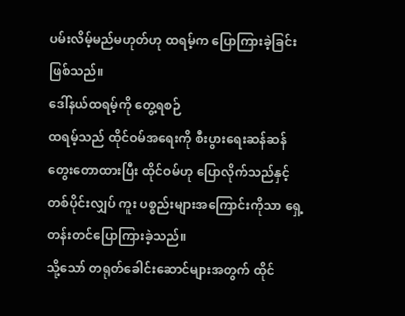ပမ်းလိမ့်မည်မဟုတ်ဟု ထရမ့်က ပြောကြားခဲ့ခြင်းဖြစ်သည်။
ဒေါ်နယ်ထရမ့်ကို တွေ့ရစဉ်
ထရမ့်သည် ထိုင်ဝမ်အရေးကို စီးပွားရေးဆန်ဆန် တွေးတောထားပြီး ထိုင်ဝမ်ဟု ပြောလိုက်သည်နှင့် တစ်ပိုင်းလျှပ် ကူး ပစ္စည်းများအကြောင်းကိုသာ ရှေ့တန်းတင်ပြောကြားခဲ့သည်။
သို့သော် တရုတ်ခေါင်းဆောင်များအတွက် ထိုင်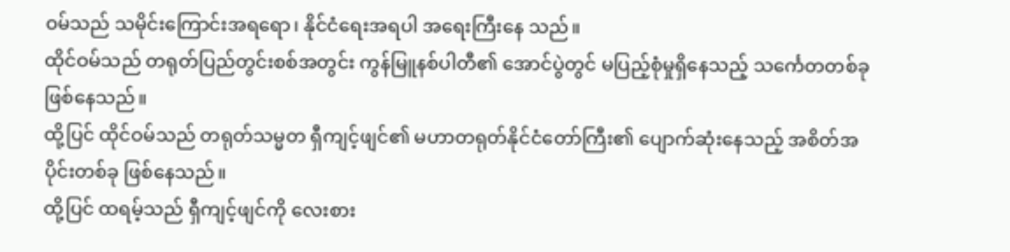ဝမ်သည် သမိုင်းကြောင်းအရရော၊ နိုင်ငံရေးအရပါ အရေးကြီးနေ သည်။
ထိုင်ဝမ်သည် တရုတ်ပြည်တွင်းစစ်အတွင်း ကွန်မြူနစ်ပါတီ၏ အောင်ပွဲတွင် မပြည့်စုံမှုရှိနေသည့် သင်္ကေတတစ်ခု ဖြစ်နေသည်။
ထို့ပြင် ထိုင်ဝမ်သည် တရုတ်သမ္မတ ရှီကျင့်ဖျင်၏ မဟာတရုတ်နိုင်ငံတော်ကြီး၏ ပျောက်ဆုံးနေသည့် အစိတ်အပိုင်းတစ်ခု ဖြစ်နေသည်။
ထို့ပြင် ထရမ့်သည် ရှီကျင့်ဖျင်ကို လေးစား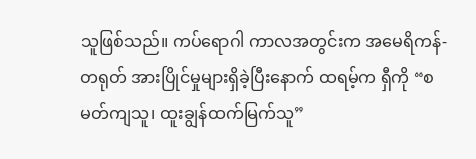သူဖြစ်သည်။ ကပ်ရောဂါ ကာလအတွင်းက အမေရိကန်-တရုတ် အားပြိုင်မှုများရှိခဲ့ပြီးနောက် ထရမ့်က ရှီကို “စမတ်ကျသူ၊ ထူးချွန်ထက်မြက်သူ”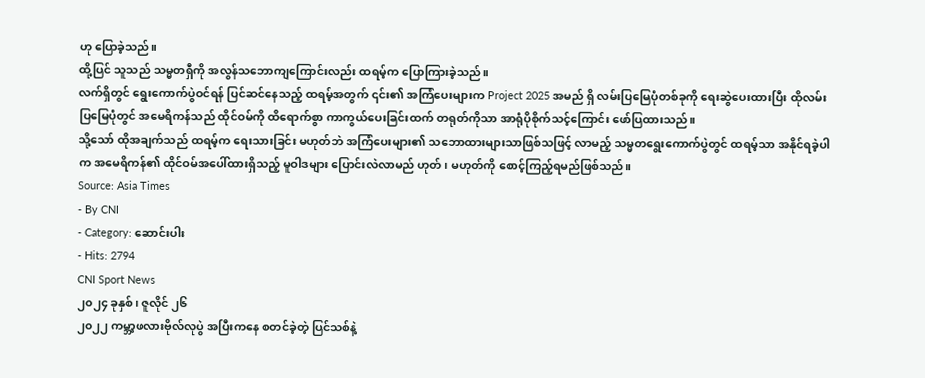ဟု ပြောခဲ့သည်။
ထို့ပြင် သူသည် သမ္မတရှီကို အလွန်သဘောကျကြောင်းလည်း ထရမ့်က ပြောကြားခဲ့သည်။
လက်ရှိတွင် ရွေးကောက်ပွဲဝင်ရန် ပြင်ဆင်နေသည့် ထရမ့်အတွက် ၎င်း၏ အကြံပေးများက Project 2025 အမည် ရှိ လမ်းပြမြေပုံတစ်ခုကို ရေးဆွဲပေးထားပြီး ထိုလမ်းပြမြေပုံတွင် အမေရိကန်သည် ထိုင်ဝမ်ကို ထိရောက်စွာ ကာကွယ်ပေးခြင်းထက် တရုတ်ကိုသာ အာရုံပိုစိုက်သင့်ကြောင်း ဖော်ပြထားသည်။
သို့သော် ထိုအချက်သည် ထရမ့်က ရေးသားခြင်း မဟုတ်ဘဲ အကြံပေးများ၏ သဘောထားများသာဖြစ်သဖြင့် လာမည့် သမ္မတရွေးကောက်ပွဲတွင် ထရမ့်သာ အနိုင်ရခဲ့ပါက အမေရိကန်၏ ထိုင်ဝမ်အပေါ်ထားရှိသည့် မူဝါဒများ ပြောင်းလဲလာမည် ဟုတ်၊ မဟုတ်ကို စောင့်ကြည့်ရမည်ဖြစ်သည်။
Source: Asia Times
- By CNI
- Category: ဆောင်းပါး
- Hits: 2794
CNI Sport News
၂၀၂၄ ခုနှစ်၊ ဇူလိုင် ၂၆
၂၀၂၂ ကမ္ဘာ့ဖလားဗိုလ်လုပွဲ အပြီးကနေ စတင်ခဲ့တဲ့ ပြင်သစ်နဲ့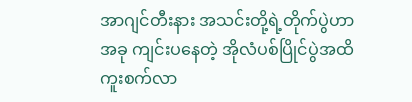အာဂျင်တီးနား အသင်းတို့ရဲ့တိုက်ပွဲဟာ အခု ကျင်းပနေတဲ့ အိုလံပစ်ပြိုင်ပွဲအထိ ကူးစက်လာ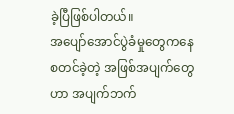ခဲ့ပြီဖြစ်ပါတယ်။
အပျော်အောင်ပွဲခံမှုတွေကနေ စတင်ခဲ့တဲ့ အဖြစ်အပျက်တွေဟာ အပျက်ဘက်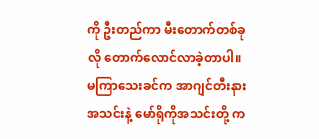ကို ဦးတည်ကာ မီးတောက်တစ်ခုလို တောက်လောင်လာခဲ့တာပါ။
မကြာသေးခင်က အာဂျင်တီးနားအသင်းနဲ့ မော်ရိုကိုအသင်းတို့ က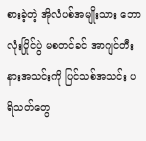စားခဲ့တဲ့ အိုလံပစ်အမျိုးသား ဘောလုံးပြိုင်ပွဲ မစတင်ခင် အာဂျင်တီးနားအသင်းကို ပြင်သစ်အသင်း ပရိသတ်တွေ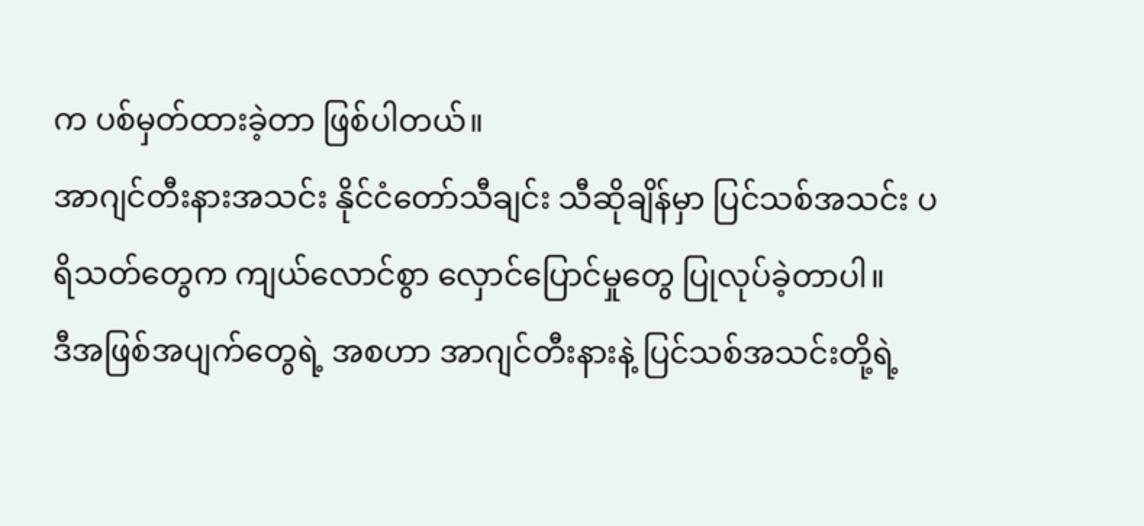က ပစ်မှတ်ထားခဲ့တာ ဖြစ်ပါတယ်။
အာဂျင်တီးနားအသင်း နိုင်ငံတော်သီချင်း သီဆိုချိန်မှာ ပြင်သစ်အသင်း ပရိသတ်တွေက ကျယ်လောင်စွာ လှောင်ပြောင်မှုတွေ ပြုလုပ်ခဲ့တာပါ။
ဒီအဖြစ်အပျက်တွေရဲ့ အစဟာ အာဂျင်တီးနားနဲ့ ပြင်သစ်အသင်းတို့ရဲ့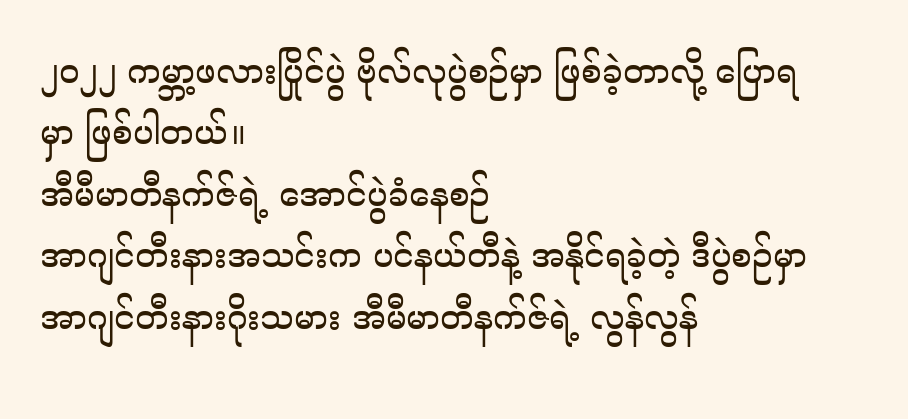၂၀၂၂ ကမ္ဘာ့ဖလားပြိုင်ပွဲ ဗိုလ်လုပွဲစဉ်မှာ ဖြစ်ခဲ့တာလို့ ပြောရမှာ ဖြစ်ပါတယ်။
အီမီမာတီနက်ဇ်ရဲ့ အောင်ပွဲခံနေစဉ်
အာဂျင်တီးနားအသင်းက ပင်နယ်တီနဲ့ အနိုင်ရခဲ့တဲ့ ဒီပွဲစဉ်မှာ အာဂျင်တီးနားဂိုးသမား အီမီမာတီနက်ဇ်ရဲ့ လွန်လွန်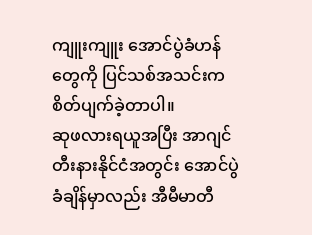ကျူးကျူး အောင်ပွဲခံဟန်တွေကို ပြင်သစ်အသင်းက စိတ်ပျက်ခဲ့တာပါ။
ဆုဖလားရယူအပြီး အာဂျင်တီးနားနိုင်ငံအတွင်း အောင်ပွဲခံချိန်မှာလည်း အီမီမာတီ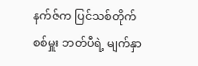နက်ဇ်က ပြင်သစ်တိုက်စစ်မှူး ဘတ်ပီရဲ့ မျက်နှာ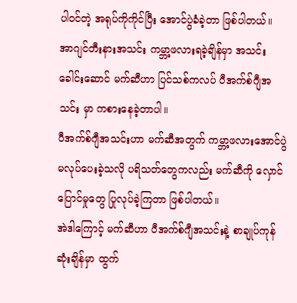ပါဝင်တဲ့ အရုပ်ကိုကိုင်ပြီး အောင်ပွဲခံခဲ့တာ ဖြစ်ပါတယ်။
အာဂျင်တီးနားအသင်း ကမ္ဘာ့ဖလားရခဲ့ချိန်မှာ အသင်းခေါင်းဆောင် မက်ဆီဟာ ပြင်သစ်ကလပ် ပီအက်စ်ဂျီအသင်း မှာ ကစားနေခဲ့တာပါ။
ပီအက်စ်ဂျီအသင်းဟာ မက်ဆီအတွက် ကမ္ဘာ့ဖလားအောင်ပွဲ မလုပ်ပေးခဲ့သလို ပရိသတ်တွေကလည်း မက်ဆီကို လှောင်ပြောင်မှုတွေ ပြုလုပ်ခဲ့ကြတာ ဖြစ်ပါတယ်။
အဲဒါကြောင့် မက်ဆီဟာ ပီအက်စ်ဂျီအသင်းနဲ့ စာချုပ်ကုန်ဆုံးချိန်မှာ ထွက်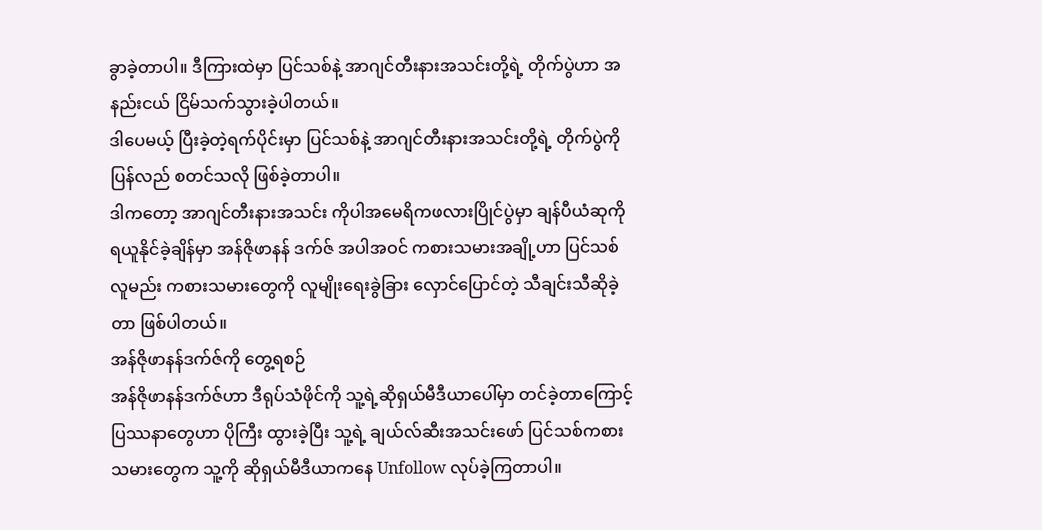ခွာခဲ့တာပါ။ ဒီကြားထဲမှာ ပြင်သစ်နဲ့ အာဂျင်တီးနားအသင်းတို့ရဲ့ တိုက်ပွဲဟာ အနည်းငယ် ငြိမ်သက်သွားခဲ့ပါတယ်။
ဒါပေမယ့် ပြီးခဲ့တဲ့ရက်ပိုင်းမှာ ပြင်သစ်နဲ့ အာဂျင်တီးနားအသင်းတို့ရဲ့ တိုက်ပွဲကို ပြန်လည် စတင်သလို ဖြစ်ခဲ့တာပါ။
ဒါကတော့ အာဂျင်တီးနားအသင်း ကိုပါအမေရိကဖလားပြိုင်ပွဲမှာ ချန်ပီယံဆုကို ရယူနိုင်ခဲ့ချိန်မှာ အန်ဇိုဖာနန် ဒက်ဇ် အပါအဝင် ကစားသမားအချို့ဟာ ပြင်သစ်လူမည်း ကစားသမားတွေကို လူမျိုးရေးခွဲခြား လှောင်ပြောင်တဲ့ သီချင်းသီဆိုခဲ့တာ ဖြစ်ပါတယ်။
အန်ဇိုဖာနန်ဒက်ဇ်ကို တွေ့ရစဉ်
အန်ဇိုဖာနန်ဒက်ဇ်ဟာ ဒီရုပ်သံဖိုင်ကို သူ့ရဲ့ဆိုရှယ်မီဒီယာပေါ်မှာ တင်ခဲ့တာကြောင့် ပြဿနာတွေဟာ ပိုကြီး ထွားခဲ့ပြီး သူ့ရဲ့ ချယ်လ်ဆီးအသင်းဖော် ပြင်သစ်ကစားသမားတွေက သူ့ကို ဆိုရှယ်မီဒီယာကနေ Unfollow လုပ်ခဲ့ကြတာပါ။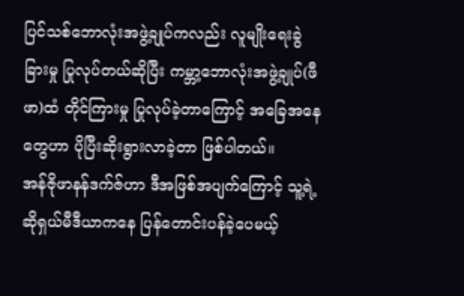ပြင်သစ်ဘောလုံးအဖွဲ့ချုပ်ကလည်း လူမျိုးရေးခွဲခြားမှု ပြုလုပ်တယ်ဆိုပြီး ကမ္ဘာ့ဘောလုံးအဖွဲ့ချုပ်(ဖီဖာ)ထံ တိုင်ကြားမှု ပြုလုပ်ခဲ့တာကြောင့် အခြေအနေတွေဟာ ပိုပြီးဆိုးရွားလာခဲ့တာ ဖြစ်ပါတယ်။
အန်ဇိုဖာနန်ဒက်ဇ်ဟာ ဒီအဖြစ်အပျက်ကြောင့် သူ့ရဲ့ဆိုရှယ်မီဒီယာကနေ ပြန်တောင်းပန်ခဲ့ပေမယ့်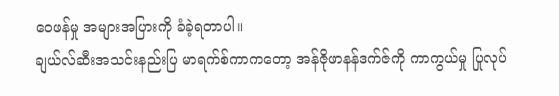ဝေဖန်မှု အများအပြားကို ခံခဲ့ရတာပါ။
ချယ်လ်ဆီးအသင်းနည်းပြ မာရက်စ်ကာကတော့ အန်ဇိုဖာနန်ဒက်ဇ်ကို ကာကွယ်မှု ပြုလုပ်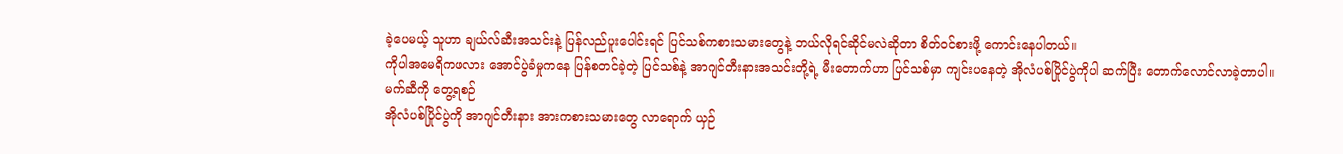ခဲ့ပေမယ့် သူဟာ ချယ်လ်ဆီးအသင်းနဲ့ ပြန်လည်ပူးပေါင်းရင် ပြင်သစ်ကစားသမားတွေနဲ့ ဘယ်လိုရင်ဆိုင်မလဲဆိုတာ စိတ်ဝင်စားဖို့ ကောင်းနေပါတယ်။
ကိုပါအမေရိကဖလား အောင်ပွဲခံမှုကနေ ပြန်စတင်ခဲ့တဲ့ ပြင်သစ်နဲ့ အာဂျင်တီးနားအသင်းတို့ရဲ့ မီးတောက်ဟာ ပြင်သစ်မှာ ကျင်းပနေတဲ့ အိုလံပစ်ပြိုင်ပွဲကိုပါ ဆက်ပြီး တောက်လောင်လာခဲ့တာပါ။
မက်ဆီကို တွေ့ရစဉ်
အိုလံပစ်ပြိုင်ပွဲကို အာဂျင်တီးနား အားကစားသမားတွေ လာရောက် ယှဉ်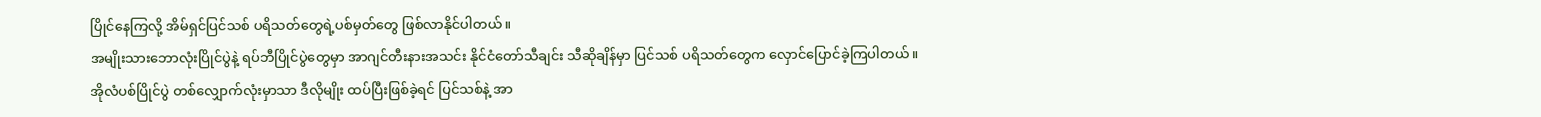ပြိုင်နေကြလို့ အိမ်ရှင်ပြင်သစ် ပရိသတ်တွေရဲ့ပစ်မှတ်တွေ ဖြစ်လာနိုင်ပါတယ်။
အမျိုးသားဘောလုံးပြိုင်ပွဲနဲ့ ရပ်ဘီပြိုင်ပွဲတွေမှာ အာဂျင်တီးနားအသင်း နိုင်ငံတော်သီချင်း သီဆိုချိန်မှာ ပြင်သစ် ပရိသတ်တွေက လှောင်ပြောင်ခဲ့ကြပါတယ်။
အိုလံပစ်ပြိုင်ပွဲ တစ်လျှောက်လုံးမှာသာ ဒီလိုမျိုး ထပ်ပြီးဖြစ်ခဲ့ရင် ပြင်သစ်နဲ့ အာ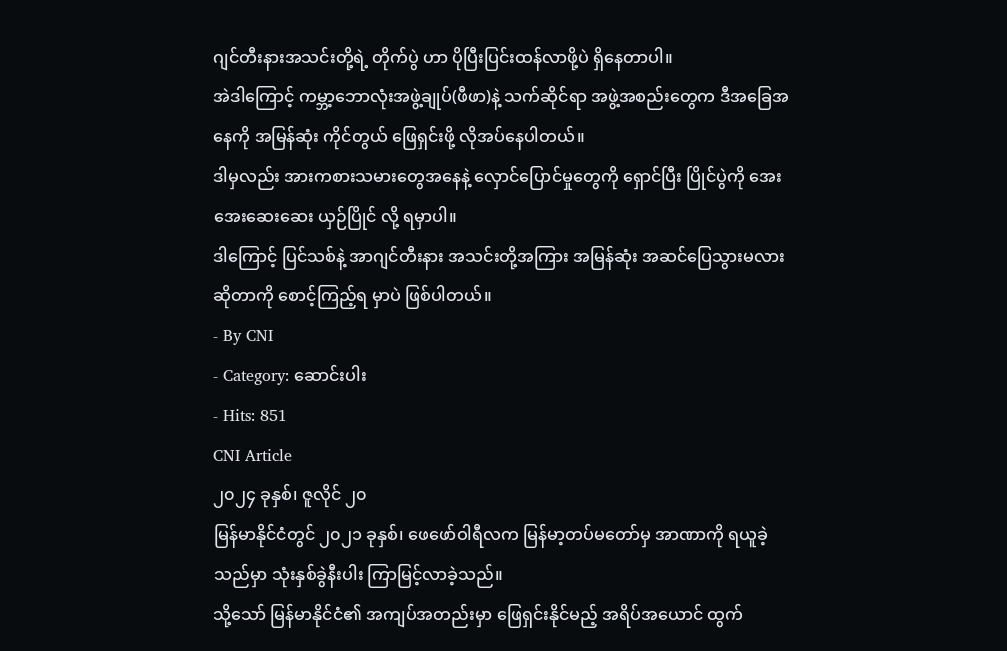ဂျင်တီးနားအသင်းတို့ရဲ့ တိုက်ပွဲ ဟာ ပိုပြီးပြင်းထန်လာဖို့ပဲ ရှိနေတာပါ။
အဲဒါကြောင့် ကမ္ဘာ့ဘောလုံးအဖွဲ့ချုပ်(ဖီဖာ)နဲ့ သက်ဆိုင်ရာ အဖွဲ့အစည်းတွေက ဒီအခြေအနေကို အမြန်ဆုံး ကိုင်တွယ် ဖြေရှင်းဖို့ လိုအပ်နေပါတယ်။
ဒါမှလည်း အားကစားသမားတွေအနေနဲ့ လှောင်ပြောင်မှုတွေကို ရှောင်ပြီး ပြိုင်ပွဲကို အေးအေးဆေးဆေး ယှဉ်ပြိုင် လို့ ရမှာပါ။
ဒါကြောင့် ပြင်သစ်နဲ့ အာဂျင်တီးနား အသင်းတို့အကြား အမြန်ဆုံး အဆင်ပြေသွားမလားဆိုတာကို စောင့်ကြည့်ရ မှာပဲ ဖြစ်ပါတယ်။
- By CNI
- Category: ဆောင်းပါး
- Hits: 851
CNI Article
၂၀၂၄ ခုနှစ်၊ ဇူလိုင် ၂၀
မြန်မာနိုင်ငံတွင် ၂၀၂၁ ခုနှစ်၊ ဖေဖော်ဝါရီလက မြန်မာ့တပ်မတော်မှ အာဏာကို ရယူခဲ့သည်မှာ သုံးနှစ်ခွဲနီးပါး ကြာမြင့်လာခဲ့သည်။
သို့သော် မြန်မာနိုင်ငံ၏ အကျပ်အတည်းမှာ ဖြေရှင်းနိုင်မည့် အရိပ်အယောင် ထွက်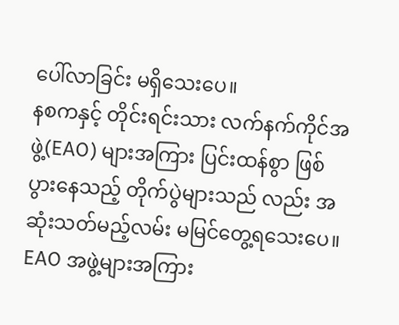ပေါ်လာခြင်း မရှိသေးပေ။
နစကနှင့် တိုင်းရင်းသား လက်နက်ကိုင်အဖွဲ့(EAO) များအကြား ပြင်းထန်စွာ ဖြစ်ပွားနေသည့် တိုက်ပွဲများသည် လည်း အဆုံးသတ်မည့်လမ်း မမြင်တွေ့ရသေးပေ။
EAO အဖွဲ့များအကြား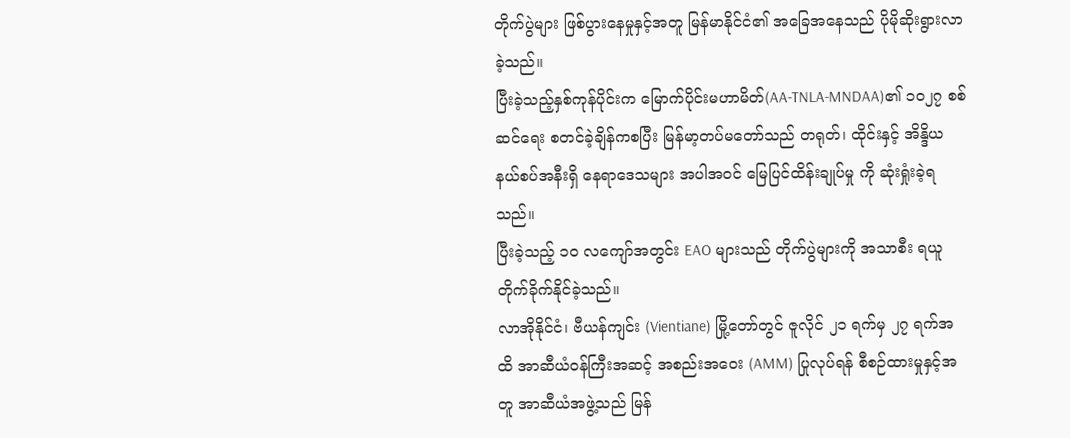တိုက်ပွဲများ ဖြစ်ပွားနေမှုနှင့်အတူ မြန်မာနိုင်ငံ၏ အခြေအနေသည် ပိုမိုဆိုးရွားလာခဲ့သည်။
ပြီးခဲ့သည့်နှစ်ကုန်ပိုင်းက မြောက်ပိုင်းမဟာမိတ်(AA-TNLA-MNDAA)၏ ၁၀၂၇ စစ်ဆင်ရေး စတင်ခဲ့ချိန်ကစပြီး မြန်မာ့တပ်မတော်သည် တရုတ်၊ ထိုင်းနှင့် အိန္ဒိယ နယ်စပ်အနီးရှိ နေရာဒေသများ အပါအဝင် မြေပြင်ထိန်းချုပ်မှု ကို ဆုံးရှုံးခဲ့ရသည်။
ပြီးခဲ့သည့် ၁၀ လကျော်အတွင်း EAO များသည် တိုက်ပွဲများကို အသာစီး ရယူတိုက်ခိုက်နိုင်ခဲ့သည်။
လာအိုနိုင်ငံ၊ ဗီယန်ကျင်း (Vientiane) မြို့တော်တွင် ဇူလိုင် ၂၁ ရက်မှ ၂၇ ရက်အထိ အာဆီယံဝန်ကြီးအဆင့် အစည်းအဝေး (AMM) ပြုလုပ်ရန် စီစဉ်ထားမှုနှင့်အတူ အာဆီယံအဖွဲ့သည် မြန်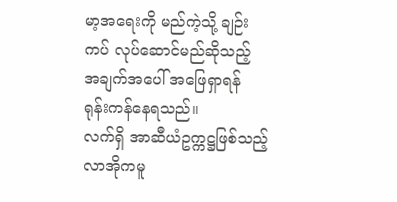မာ့အရေးကို မည်ကဲ့သို့ ချဉ်းကပ် လုပ်ဆောင်မည်ဆိုသည့် အချက်အပေါ် အဖြေရှာရန် ရုန်းကန်နေရသည်။
လက်ရှိ အာဆီယံဥက္ကဋ္ဌဖြစ်သည့် လာအိုကမူ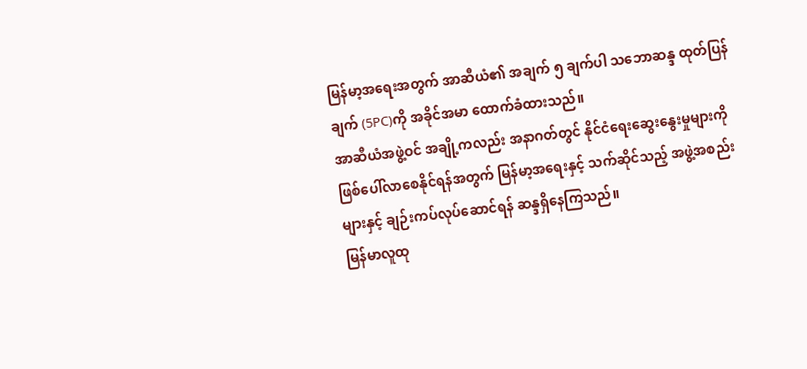မြန်မာ့အရေးအတွက် အာဆီယံ၏ အချက် ၅ ချက်ပါ သဘောဆန္ဒ ထုတ်ပြန်ချက် (5PC)ကို အခိုင်အမာ ထောက်ခံထားသည်။
အာဆီယံအဖွဲ့ဝင် အချို့ကလည်း အနာဂတ်တွင် နိုင်ငံရေးဆွေးနွေးမှုများကို ဖြစ်ပေါ်လာစေနိုင်ရန်အတွက် မြန်မာ့အရေးနှင့် သက်ဆိုင်သည့် အဖွဲ့အစည်းများနှင့် ချဉ်းကပ်လုပ်ဆောင်ရန် ဆန္ဒရှိနေကြသည်။
မြန်မာလူထု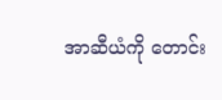အာဆီယံကို တောင်း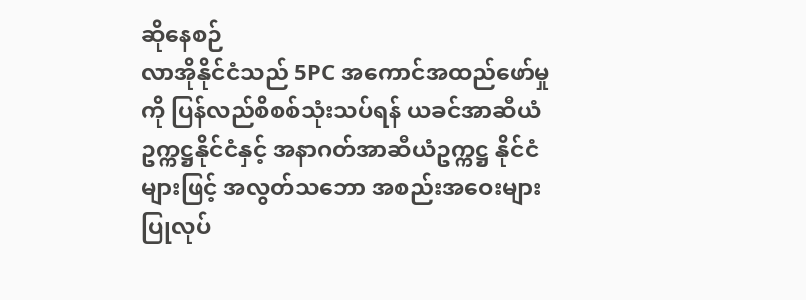ဆိုနေစဉ်
လာအိုနိုင်ငံသည် 5PC အကောင်အထည်ဖော်မှုကို ပြန်လည်စိစစ်သုံးသပ်ရန် ယခင်အာဆီယံဥက္ကဋ္ဌနိုင်ငံနှင့် အနာဂတ်အာဆီယံဥက္ကဋ္ဌ နိုင်ငံများဖြင့် အလွတ်သဘော အစည်းအဝေးများ ပြုလုပ်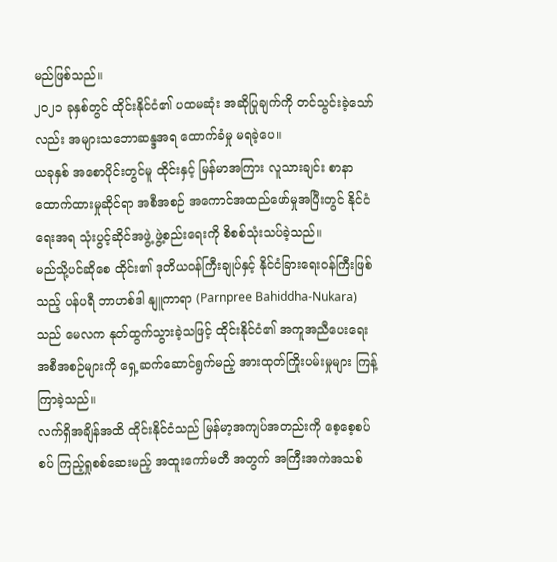မည်ဖြစ်သည်။
၂၀၂၁ ခုနှစ်တွင် ထိုင်းနိုင်ငံ၏ ပထမဆုံး အဆိုပြုချက်ကို တင်သွင်းခဲ့သော်လည်း အများသဘောဆန္ဒအရ ထောက်ခံမှု မရခဲ့ပေ။
ယခုနှစ် အစောပိုင်းတွင်မူ ထိုင်းနှင့် မြန်မာအကြား လူသားချင်း စာနာထောက်ထားမှုဆိုင်ရာ အစီအစဉ် အကောင်အထည်ဖော်မှုအပြီးတွင် နိုင်ငံရေးအရ သုံးပွင့်ဆိုင်အဖွဲ့ ဖွဲ့စည်းရေးကို စိစစ်သုံးသပ်ခဲ့သည်။
မည်သို့ပင်ဆိုစေ ထိုင်း၏ ဒုတိယဝန်ကြီးချုပ်နှင့် နိုင်ငံခြားရေးဝန်ကြီးဖြစ်သည့် ပန်ပရီ ဘာဟစ်ဒါ နျူကာရာ (Parnpree Bahiddha-Nukara) သည် မေလက နုတ်ထွက်သွားခဲ့သဖြင့် ထိုင်းနိုင်ငံ၏ အကူအညီပေးရေး အစီအစဉ်များကို ရှေ့ဆက်ဆောင်ရွက်မည့် အားထုတ်ကြိုးပမ်းမှုများ ကြန့်ကြာခဲ့သည်။
လက်ရှိအချိန်အထိ ထိုင်းနိုင်ငံသည် မြန်မာ့အကျပ်အတည်းကို စေ့စေ့စပ်စပ် ကြည့်ရှုစစ်ဆေးမည့် အထူးကော်မတီ အတွက် အကြီးအကဲအသစ်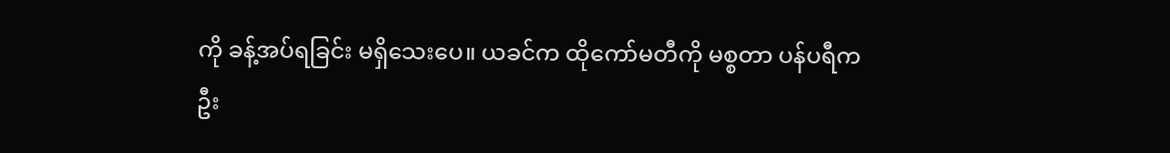ကို ခန့်အပ်ရခြင်း မရှိသေးပေ။ ယခင်က ထိုကော်မတီကို မစ္စတာ ပန်ပရီက ဦး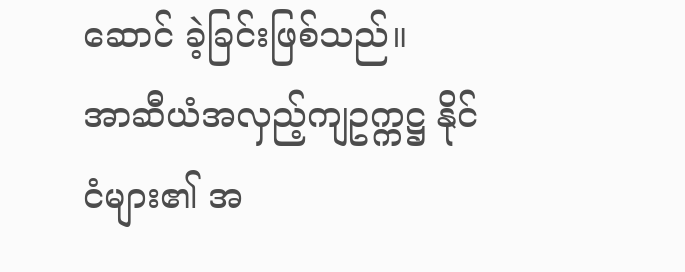ဆောင် ခဲ့ခြင်းဖြစ်သည်။
အာဆီယံအလှည့်ကျဥက္ကဋ္ဌ နိုင်ငံများ၏ အ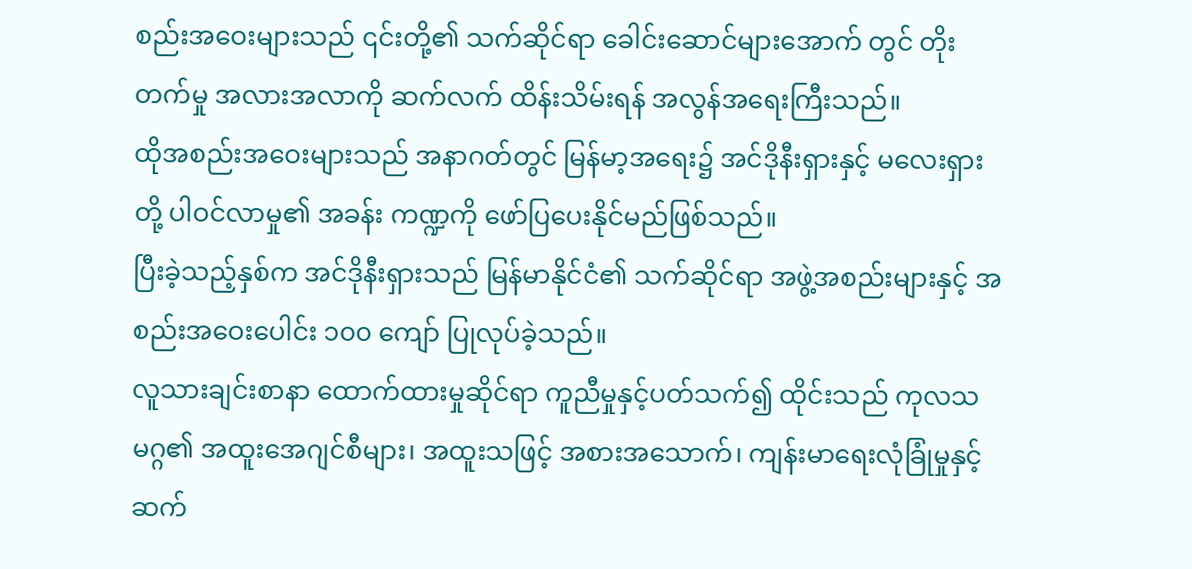စည်းအဝေးများသည် ၎င်းတို့၏ သက်ဆိုင်ရာ ခေါင်းဆောင်များအောက် တွင် တိုးတက်မှု အလားအလာကို ဆက်လက် ထိန်းသိမ်းရန် အလွန်အရေးကြီးသည်။
ထိုအစည်းအဝေးများသည် အနာဂတ်တွင် မြန်မာ့အရေး၌ အင်ဒိုနီးရှားနှင့် မလေးရှားတို့ ပါဝင်လာမှု၏ အခန်း ကဏ္ဍကို ဖော်ပြပေးနိုင်မည်ဖြစ်သည်။
ပြီးခဲ့သည့်နှစ်က အင်ဒိုနီးရှားသည် မြန်မာနိုင်ငံ၏ သက်ဆိုင်ရာ အဖွဲ့အစည်းများနှင့် အစည်းအဝေးပေါင်း ၁၀၀ ကျော် ပြုလုပ်ခဲ့သည်။
လူသားချင်းစာနာ ထောက်ထားမှုဆိုင်ရာ ကူညီမှုနှင့်ပတ်သက်၍ ထိုင်းသည် ကုလသမဂ္ဂ၏ အထူးအေဂျင်စီများ၊ အထူးသဖြင့် အစားအသောက်၊ ကျန်းမာရေးလုံခြုံမှုနှင့် ဆက်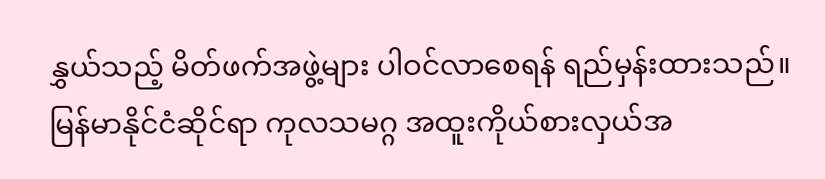နွှယ်သည့် မိတ်ဖက်အဖွဲ့များ ပါဝင်လာစေရန် ရည်မှန်းထားသည်။
မြန်မာနိုင်ငံဆိုင်ရာ ကုလသမဂ္ဂ အထူးကိုယ်စားလှယ်အ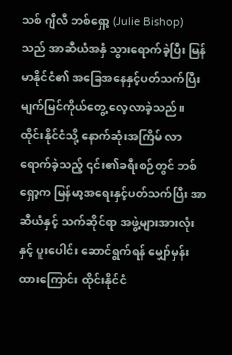သစ် ဂျီလီ ဘစ်ရှော့ (Julie Bishop) သည် အာဆီယံအနှံ သွားရောက်ခဲ့ပြီး မြန်မာနိုင်ငံ၏ အခြေအနေနှင့်ပတ်သက်ပြီး မျက်မြင်ကိုယ်တွေ့ လေ့လာခဲ့သည်။
ထိုင်းနိုင်ငံသို့ နောက်ဆုံးအကြိမ် လာရောက်ခဲ့သည့် ၎င်း၏ခရီးစဉ်တွင် ဘစ်ရှော့က မြန်မာ့အရေးနှင့်ပတ်သက်ပြီး အာဆီယံနှင့် သက်ဆိုင်ရာ အဖွဲ့များအားလုံးနှင့် ပူးပေါင်း ဆောင်ရွက်ရန် မျှော်မှန်းထားကြောင်း ထိုင်းနိုင်ငံ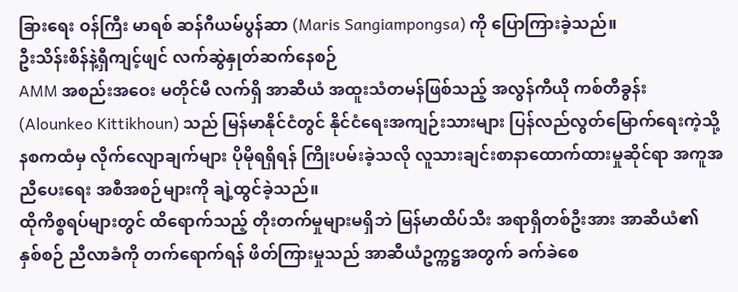ခြားရေး ဝန်ကြီး မာရစ် ဆန်ဂီယမ်ပွန်ဆာ (Maris Sangiampongsa) ကို ပြောကြားခဲ့သည်။
ဦးသိန်းစိန်နဲ့ရှီကျင့်ဖျင် လက်ဆွဲနှုတ်ဆက်နေစဉ်
AMM အစည်းအဝေး မတိုင်မီ လက်ရှိ အာဆီယံ အထူးသံတမန်ဖြစ်သည့် အလွန်ကီယို ကစ်တီခွန်း (Alounkeo Kittikhoun) သည် မြန်မာနိုင်ငံတွင် နိုင်ငံရေးအကျဉ်းသားများ ပြန်လည်လွတ်မြောက်ရေးကဲ့သို့ နစကထံမှ လိုက်လျောချက်များ ပိုမိုရရှိရန် ကြိုးပမ်းခဲ့သလို လူသားချင်းစာနာထောက်ထားမှုဆိုင်ရာ အကူအညီပေးရေး အစီအစဉ်များကို ချဲ့ထွင်ခဲ့သည်။
ထိုကိစ္စရပ်များတွင် ထိရောက်သည့် တိုးတက်မှုများမရှိဘဲ မြန်မာထိပ်သီး အရာရှိတစ်ဦးအား အာဆီယံ၏ နှစ်စဉ် ညီလာခံကို တက်ရောက်ရန် ဖိတ်ကြားမှုသည် အာဆီယံဥက္ကဋ္ဌအတွက် ခက်ခဲစေ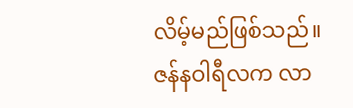လိမ့်မည်ဖြစ်သည်။
ဇန်နဝါရီလက လာ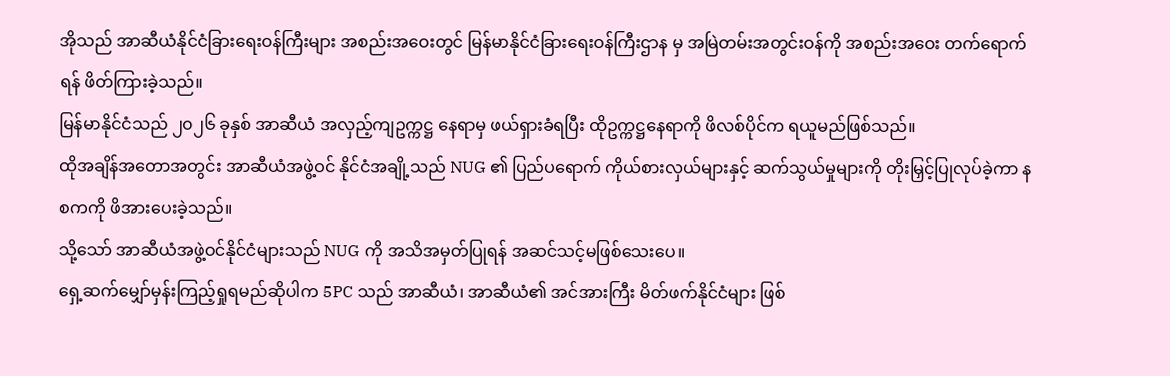အိုသည် အာဆီယံနိုင်ငံခြားရေးဝန်ကြီးများ အစည်းအဝေးတွင် မြန်မာနိုင်ငံခြားရေးဝန်ကြီးဌာန မှ အမြဲတမ်းအတွင်းဝန်ကို အစည်းအဝေး တက်ရောက်ရန် ဖိတ်ကြားခဲ့သည်။
မြန်မာနိုင်ငံသည် ၂၀၂၆ ခုနှစ် အာဆီယံ အလှည့်ကျဥက္ကဋ္ဌ နေရာမှ ဖယ်ရှားခံရပြီး ထိုဥက္ကဋ္ဌနေရာကို ဖိလစ်ပိုင်က ရယူမည်ဖြစ်သည်။
ထိုအချိန်အတောအတွင်း အာဆီယံအဖွဲ့ဝင် နိုင်ငံအချို့သည် NUG ၏ ပြည်ပရောက် ကိုယ်စားလှယ်များနှင့် ဆက်သွယ်မှုများကို တိုးမြှင့်ပြုလုပ်ခဲ့ကာ နစကကို ဖိအားပေးခဲ့သည်။
သို့သော် အာဆီယံအဖွဲ့ဝင်နိုင်ငံများသည် NUG ကို အသိအမှတ်ပြုရန် အဆင်သင့်မဖြစ်သေးပေ။
ရှေ့ဆက်မျှော်မှန်းကြည့်ရှုရမည်ဆိုပါက 5PC သည် အာဆီယံ၊ အာဆီယံ၏ အင်အားကြီး မိတ်ဖက်နိုင်ငံများ ဖြစ်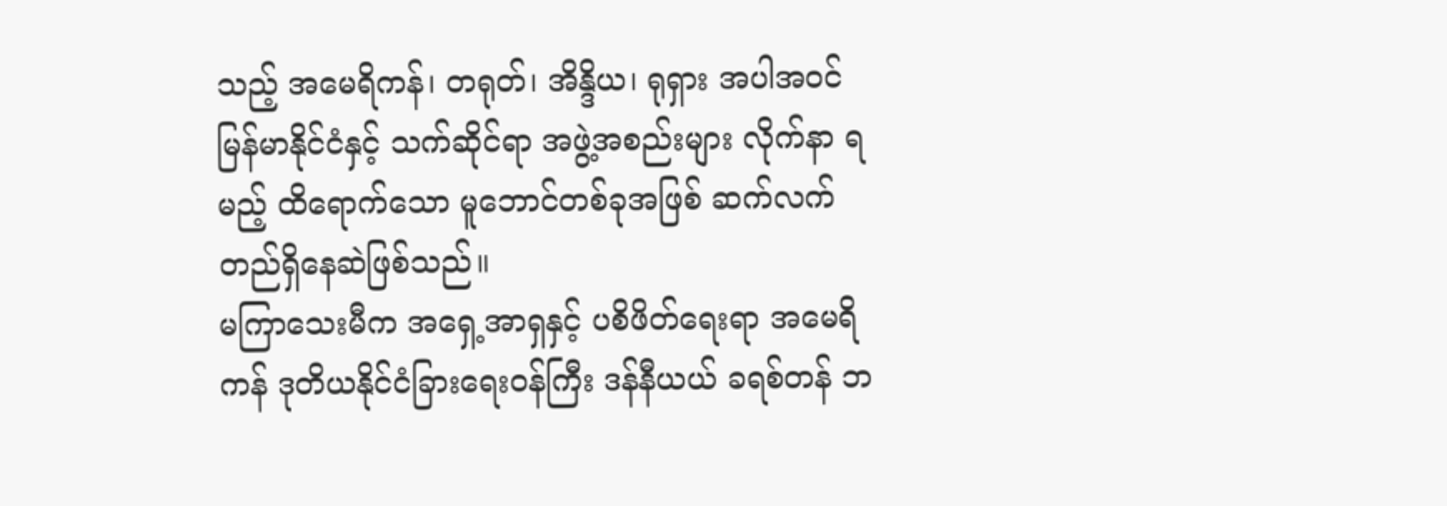သည့် အမေရိကန်၊ တရုတ်၊ အိန္ဒိယ၊ ရုရှား အပါအဝင် မြန်မာနိုင်ငံနှင့် သက်ဆိုင်ရာ အဖွဲ့အစည်းများ လိုက်နာ ရမည့် ထိရောက်သော မူဘောင်တစ်ခုအဖြစ် ဆက်လက် တည်ရှိနေဆဲဖြစ်သည်။
မကြာသေးမီက အရှေ့အာရှနှင့် ပစိဖိတ်ရေးရာ အမေရိကန် ဒုတိယနိုင်ငံခြားရေးဝန်ကြီး ဒန်နီယယ် ခရစ်တန် ဘ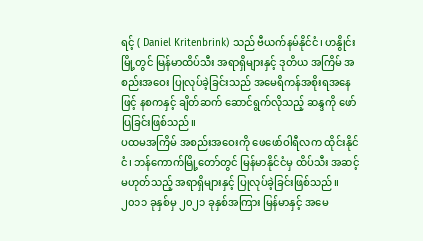ရင့် ( Daniel Kritenbrink) သည် ဗီယက်နမ်နိုင်ငံ၊ ဟနွိုင်းမြို့တွင် မြန်မာထိပ်သီး အရာရှိများနှင့် ဒုတိယ အကြိမ် အစည်းအဝေး ပြုလုပ်ခဲ့ခြင်းသည် အမေရိကန်အစိုးရအနေဖြင့် နစကနှင့် ချိတ်ဆက် ဆောင်ရွက်လိုသည့် ဆန္ဒကို ဖော်ပြခြင်းဖြစ်သည်။
ပထမအကြိမ် အစည်းအဝေးကို ဖေဖော်ဝါရီလက ထိုင်းနိုင်ငံ၊ ဘန်ကောက်မြို့တော်တွင် မြန်မာနိုင်ငံမှ ထိပ်သီး အဆင့် မဟုတ်သည့် အရာရှိများနှင့် ပြုလုပ်ခဲ့ခြင်းဖြစ်သည်။
၂၀၁၁ ခုနှစ်မှ ၂၀၂၁ ခုနှစ်အကြား မြန်မာနှင့် အမေ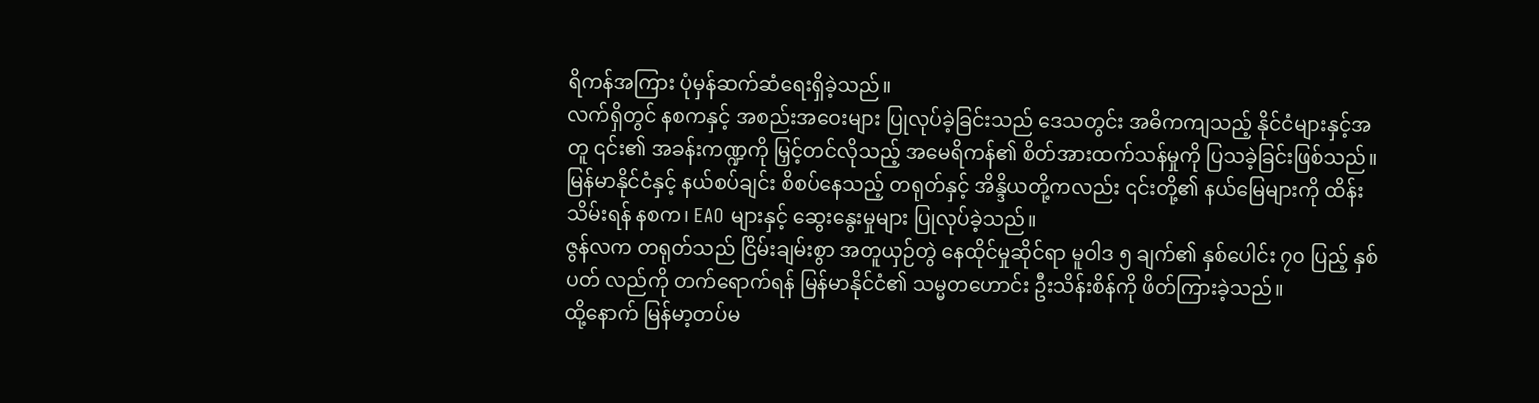ရိကန်အကြား ပုံမှန်ဆက်ဆံရေးရှိခဲ့သည်။
လက်ရှိတွင် နစကနှင့် အစည်းအဝေးများ ပြုလုပ်ခဲ့ခြင်းသည် ဒေသတွင်း အဓိကကျသည့် နိုင်ငံများနှင့်အတူ ၎င်း၏ အခန်းကဏ္ဍကို မြှင့်တင်လိုသည့် အမေရိကန်၏ စိတ်အားထက်သန်မှုကို ပြသခဲ့ခြင်းဖြစ်သည်။
မြန်မာနိုင်ငံနှင့် နယ်စပ်ချင်း စိစပ်နေသည့် တရုတ်နှင့် အိန္ဒိယတို့ကလည်း ၎င်းတို့၏ နယ်မြေများကို ထိန်းသိမ်းရန် နစက၊ EAO များနှင့် ဆွေးနွေးမှုများ ပြုလုပ်ခဲ့သည်။
ဇွန်လက တရုတ်သည် ငြိမ်းချမ်းစွာ အတူယှဉ်တွဲ နေထိုင်မှုဆိုင်ရာ မူဝါဒ ၅ ချက်၏ နှစ်ပေါင်း ၇၀ ပြည့် နှစ်ပတ် လည်ကို တက်ရောက်ရန် မြန်မာနိုင်ငံ၏ သမ္မတဟောင်း ဦးသိန်းစိန်ကို ဖိတ်ကြားခဲ့သည်။
ထို့နောက် မြန်မာ့တပ်မ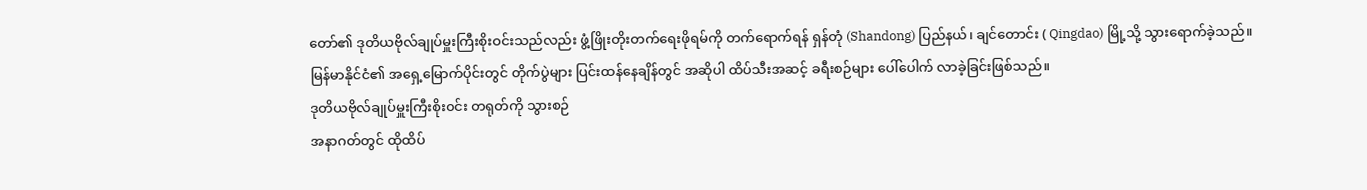တော်၏ ဒုတိယဗိုလ်ချုပ်မှူးကြီးစိုးဝင်းသည်လည်း ဖွံ့ဖြိုးတိုးတက်ရေးဖိုရမ်ကို တက်ရောက်ရန် ရှန်တုံ (Shandong) ပြည်နယ်၊ ချင်တောင်း ( Qingdao) မြို့သို့ သွားရောက်ခဲ့သည်။
မြန်မာနိုင်ငံ၏ အရှေ့မြောက်ပိုင်းတွင် တိုက်ပွဲများ ပြင်းထန်နေချိန်တွင် အဆိုပါ ထိပ်သီးအဆင့် ခရီးစဉ်များ ပေါ်ပေါက် လာခဲ့ခြင်းဖြစ်သည်။
ဒုတိယဗိုလ်ချုပ်မှူးကြီးစိုး၀င်း တရုတ်ကို သွားစဉ်
အနာဂတ်တွင် ထိုထိပ်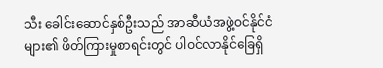သီး ခေါင်းဆောင်နှစ်ဦးသည် အာဆီယံအဖွဲ့ဝင်နိုင်ငံများ၏ ဖိတ်ကြားမှုစာရင်းတွင် ပါဝင်လာနိုင်ခြေရှိ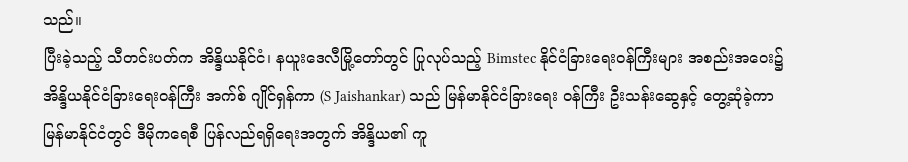သည်။
ပြီးခဲ့သည့် သီတင်းပတ်က အိန္ဒိယနိုင်ငံ၊ နယူးဒေလီမြို့တော်တွင် ပြုလုပ်သည့် Bimstec နိုင်ငံခြားရေးဝန်ကြီးများ အစည်းအဝေး၌ အိန္ဒိယနိုင်ငံခြားရေးဝန်ကြီး အက်စ် ဂျိုင်ရှန်ကာ (S Jaishankar) သည် မြန်မာနိုင်ငံခြားရေး ဝန်ကြီး ဦးသန်းဆွေနှင့် တွေ့ဆုံခဲ့ကာ မြန်မာနိုင်ငံတွင် ဒီမိုကရေစီ ပြန်လည်ရရှိရေးအတွက် အိန္ဒိယ၏ ကူ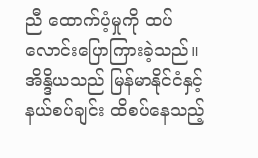ညီ ထောက်ပံ့မှုကို ထပ်လောင်းပြောကြားခဲ့သည်။
အိန္ဒိယသည် မြန်မာနိုင်ငံနှင့် နယ်စပ်ချင်း ထိစပ်နေသည့်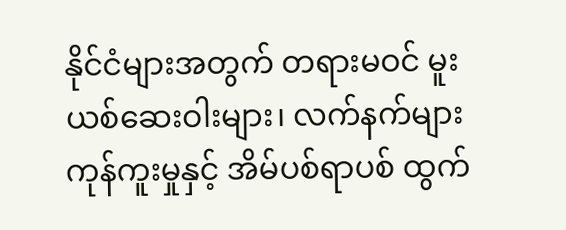နိုင်ငံများအတွက် တရားမဝင် မူးယစ်ဆေးဝါးများ၊ လက်နက်များ ကုန်ကူးမှုနှင့် အိမ်ပစ်ရာပစ် ထွက်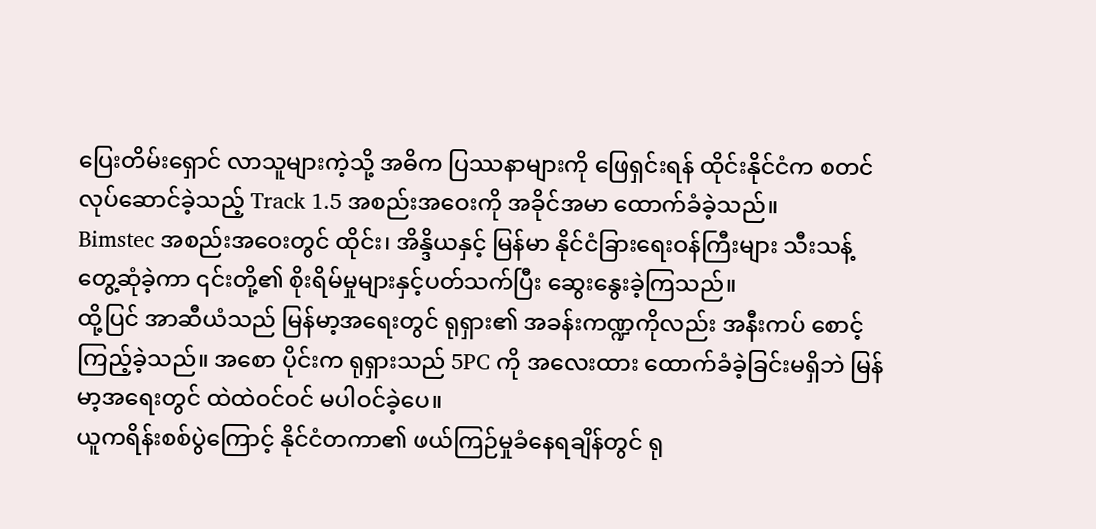ပြေးတိမ်းရှောင် လာသူများကဲ့သို့ အဓိက ပြဿနာများကို ဖြေရှင်းရန် ထိုင်းနိုင်ငံက စတင်လုပ်ဆောင်ခဲ့သည့် Track 1.5 အစည်းအဝေးကို အခိုင်အမာ ထောက်ခံခဲ့သည်။
Bimstec အစည်းအဝေးတွင် ထိုင်း၊ အိန္ဒိယနှင့် မြန်မာ နိုင်ငံခြားရေးဝန်ကြီးများ သီးသန့်တွေ့ဆုံခဲ့ကာ ၎င်းတို့၏ စိုးရိမ်မှုများနှင့်ပတ်သက်ပြီး ဆွေးနွေးခဲ့ကြသည်။
ထို့ပြင် အာဆီယံသည် မြန်မာ့အရေးတွင် ရုရှား၏ အခန်းကဏ္ဍကိုလည်း အနီးကပ် စောင့်ကြည့်ခဲ့သည်။ အစော ပိုင်းက ရုရှားသည် 5PC ကို အလေးထား ထောက်ခံခဲ့ခြင်းမရှိဘဲ မြန်မာ့အရေးတွင် ထဲထဲဝင်ဝင် မပါဝင်ခဲ့ပေ။
ယူကရိန်းစစ်ပွဲကြောင့် နိုင်ငံတကာ၏ ဖယ်ကြဉ်မှုခံနေရချိန်တွင် ရု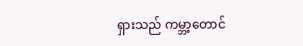ရှားသည် ကမ္ဘာ့တောင်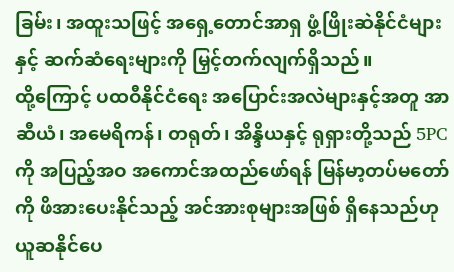ခြမ်း၊ အထူးသဖြင့် အရှေ့တောင်အာရှ ဖွံ့ဖြိုးဆဲနိုင်ငံများနှင့် ဆက်ဆံရေးများကို မြှင့်တက်လျက်ရှိသည်။
ထို့ကြောင့် ပထဝီနိုင်ငံရေး အပြောင်းအလဲများနှင့်အတူ အာဆီယံ၊ အမေရိကန်၊ တရုတ်၊ အိန္ဒိယနှင့် ရုရှားတို့သည် 5PC ကို အပြည့်အဝ အကောင်အထည်ဖော်ရန် မြန်မာ့တပ်မတော်ကို ဖိအားပေးနိုင်သည့် အင်အားစုများအဖြစ် ရှိနေသည်ဟု ယူဆနိုင်ပေ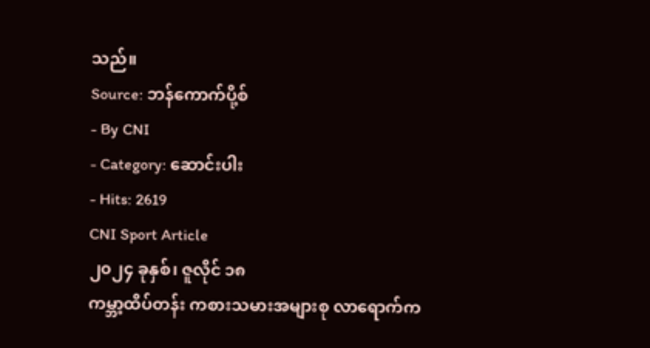သည်။
Source: ဘန်ကောက်ပို့စ်
- By CNI
- Category: ဆောင်းပါး
- Hits: 2619
CNI Sport Article
၂၀၂၄ ခုနှစ်၊ ဇူလိုင် ၁၈
ကမ္ဘာ့ထိပ်တန်း ကစားသမားအများစု လာရောက်က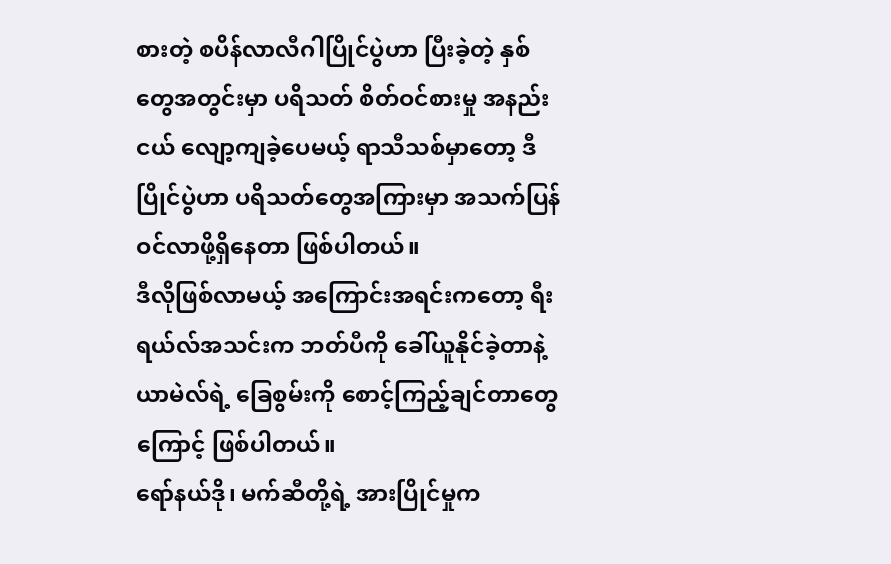စားတဲ့ စပိန်လာလီဂါပြိုင်ပွဲဟာ ပြီးခဲ့တဲ့ နှစ်တွေအတွင်းမှာ ပရိသတ် စိတ်ဝင်စားမှု အနည်းငယ် လျော့ကျခဲ့ပေမယ့် ရာသီသစ်မှာတော့ ဒီပြိုင်ပွဲဟာ ပရိသတ်တွေအကြားမှာ အသက်ပြန်ဝင်လာဖို့ရှိနေတာ ဖြစ်ပါတယ်။
ဒီလိုဖြစ်လာမယ့် အကြောင်းအရင်းကတော့ ရီးရယ်လ်အသင်းက ဘတ်ပီကို ခေါ်ယူနိုင်ခဲ့တာနဲ့ ယာမဲလ်ရဲ့ ခြေစွမ်းကို စောင့်ကြည့်ချင်တာတွေကြောင့် ဖြစ်ပါတယ်။
ရော်နယ်ဒို၊ မက်ဆီတို့ရဲ့ အားပြိုင်မှုက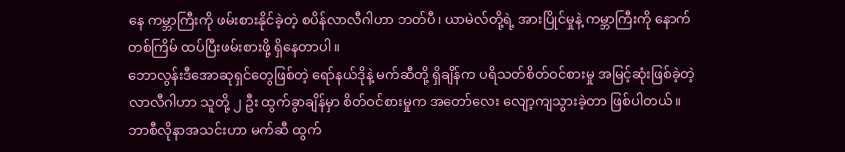နေ ကမ္ဘာကြီးကို ဖမ်းစားနိုင်ခဲ့တဲ့ စပိန်လာလီဂါဟာ ဘတ်ပီ၊ ယာမဲလ်တို့ရဲ့ အားပြိုင်မှုနဲ့ ကမ္ဘာကြီးကို နောက်တစ်ကြိမ် ထပ်ပြီးဖမ်းစားဖို့ ရှိနေတာပါ။
ဘောလွန်းဒီအောဆုရှင်တွေဖြစ်တဲ့ ရော်နယ်ဒိုနဲ့ မက်ဆီတို့ ရှိချိန်က ပရိသတ်စိတ်ဝင်စားမှု အမြင့်ဆုံးဖြစ်ခဲ့တဲ့ လာလီဂါဟာ သူတို့ ၂ ဦး ထွက်ခွာချိန်မှာ စိတ်ဝင်စားမှုက အတော်လေး လျော့ကျသွားခဲ့တာ ဖြစ်ပါတယ်။
ဘာစီလိုနာအသင်းဟာ မက်ဆီ ထွက်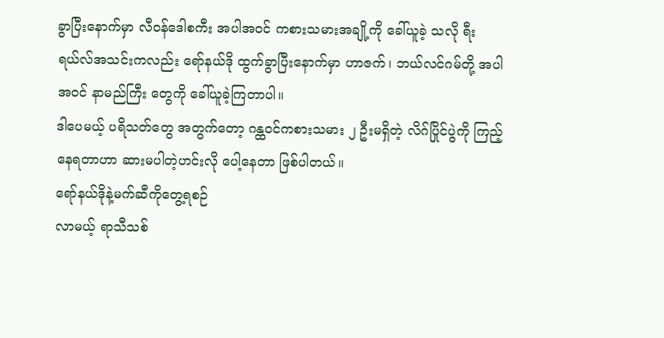ခွာပြီးနောက်မှာ လီဝန်ဒေါစကီး အပါအဝင် ကစားသမားအချို့ကို ခေါ်ယူခဲ့ သလို ရီးရယ်လ်အသင်းကလည်း ရော်နယ်ဒို ထွက်ခွာပြီးနောက်မှာ ဟာဇက်၊ ဘယ်လင်ဂမ်တို့ အပါအဝင် နာမည်ကြီး တွေကို ခေါ်ယူခဲ့ကြတာပါ။
ဒါပေမယ့် ပရိသတ်တွေ အတွက်တော့ ဂန္ထဝင်ကစားသမား ၂ ဦးမရှိတဲ့ လိဂ်ပြိုင်ပွဲကို ကြည့်နေရတာဟာ ဆားမပါတဲ့ဟင်းလို ပေါ့နေတာ ဖြစ်ပါတယ်။
ရော်နယ်ဒိုနဲ့မက်ဆီကိုတွေ့ရစဉ်
လာမယ့် ရာသီသစ်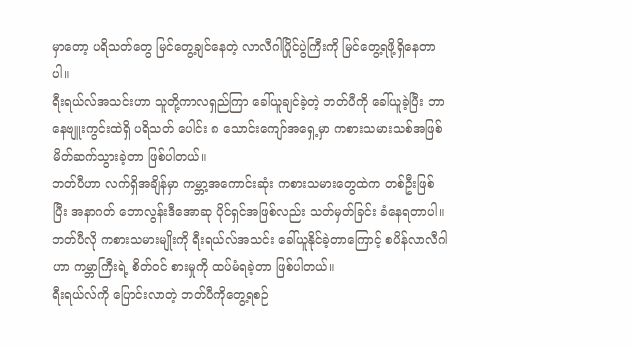မှာတော့ ပရိသတ်တွေ မြင်တွေ့ချင်နေတဲ့ လာလီဂါပြိုင်ပွဲကြီးကို မြင်တွေ့ရဖို့ရှိနေတာပါ။
ရီးရယ်လ်အသင်းဟာ သူတို့ကာလရှည်ကြာ ခေါ်ယူချင်ခဲ့တဲ့ ဘတ်ပီကို ခေါ်ယူခဲ့ပြီး ဘာနေဗျူးကွင်းထဲရှိ ပရိသတ် ပေါင်း ၈ သောင်းကျော်အရှေ့မှာ ကစားသမားသစ်အဖြစ် မိတ်ဆက်သွားခဲ့တာ ဖြစ်ပါတယ်။
ဘတ်ပီဟာ လက်ရှိအချိန်မှာ ကမ္ဘာ့အကောင်းဆုံး ကစားသမားတွေထဲက တစ်ဦးဖြစ်ပြီး အနာဂတ် ဘောလွန်းဒီအောဆု ပိုင်ရှင်အဖြစ်လည်း သတ်မှတ်ခြင်း ခံနေရတာပါ။
ဘတ်ပီလို ကစားသမားမျိုးကို ရီးရယ်လ်အသင်း ခေါ်ယူနိုင်ခဲ့တာကြောင့် စပိန်လာလီဂါဟာ ကမ္ဘာကြီးရဲ့ စိတ်ဝင် စားမှုကို ထပ်မံရခဲ့တာ ဖြစ်ပါတယ်။
ရီးရယ်လ်ကို ပြောင်းလာတဲ့ ဘတ်ပီကိုတွေ့ရစဉ်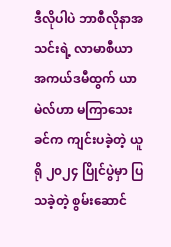ဒီလိုပါပဲ ဘာစီလိုနာအသင်းရဲ့ လာမာစီယာ အကယ်ဒမီထွက် ယာမဲလ်ဟာ မကြာသေးခင်က ကျင်းပခဲ့တဲ့ ယူရို ၂၀၂၄ ပြိုင်ပွဲမှာ ပြသခဲ့တဲ့ စွမ်းဆောင်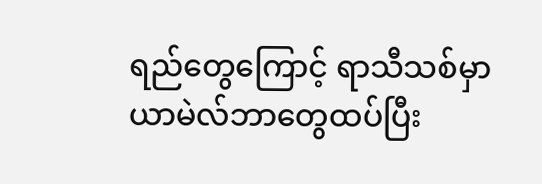ရည်တွေကြောင့် ရာသီသစ်မှာ ယာမဲလ်ဘာတွေထပ်ပြီး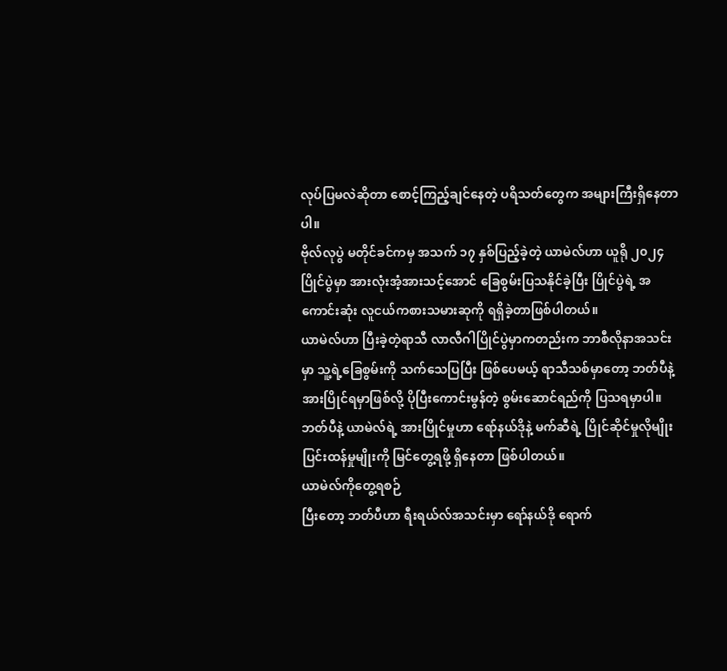လုပ်ပြမလဲဆိုတာ စောင့်ကြည့်ချင်နေတဲ့ ပရိသတ်တွေက အများကြီးရှိနေတာပါ။
ဗိုလ်လုပွဲ မတိုင်ခင်ကမှ အသက် ၁၇ နှစ်ပြည့်ခဲ့တဲ့ ယာမဲလ်ဟာ ယူရို ၂၀၂၄ ပြိုင်ပွဲမှာ အားလုံးအံ့အားသင့်အောင် ခြေစွမ်းပြသနိုင်ခဲ့ပြီး ပြိုင်ပွဲရဲ့ အကောင်းဆုံး လူငယ်ကစားသမားဆုကို ရရှိခဲ့တာဖြစ်ပါတယ်။
ယာမဲလ်ဟာ ပြီးခဲ့တဲ့ရာသီ လာလီဂါပြိုင်ပွဲမှာကတည်းက ဘာစီလိုနာအသင်းမှာ သူ့ရဲ့ခြေစွမ်းကို သက်သေပြပြီး ဖြစ်ပေမယ့် ရာသီသစ်မှာတော့ ဘတ်ပီနဲ့ အားပြိုင်ရမှာဖြစ်လို့ ပိုပြီးကောင်းမွန်တဲ့ စွမ်းဆောင်ရည်ကို ပြသရမှာပါ။
ဘတ်ပီနဲ့ ယာမဲလ်ရဲ့ အားပြိုင်မှုဟာ ရော်နယ်ဒိုနဲ့ မက်ဆီရဲ့ ပြိုင်ဆိုင်မှုလိုမျိုး ပြင်းထန်မှုမျိုးကို မြင်တွေ့ရဖို့ ရှိနေတာ ဖြစ်ပါတယ်။
ယာမဲလ်ကိုတွေ့ရစဉ်
ပြီးတော့ ဘတ်ပီဟာ ရီးရယ်လ်အသင်းမှာ ရော်နယ်ဒို ရောက်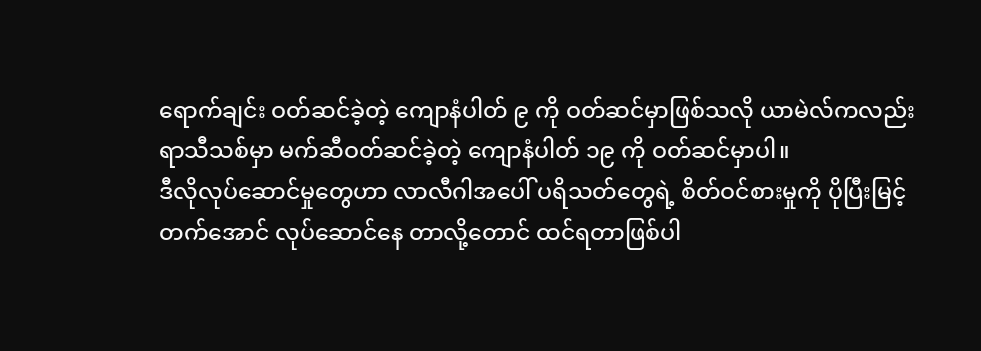ရောက်ချင်း ဝတ်ဆင်ခဲ့တဲ့ ကျောနံပါတ် ၉ ကို ဝတ်ဆင်မှာဖြစ်သလို ယာမဲလ်ကလည်း ရာသီသစ်မှာ မက်ဆီဝတ်ဆင်ခဲ့တဲ့ ကျောနံပါတ် ၁၉ ကို ဝတ်ဆင်မှာပါ။
ဒီလိုလုပ်ဆောင်မှုတွေဟာ လာလီဂါအပေါ် ပရိသတ်တွေရဲ့ စိတ်ဝင်စားမှုကို ပိုပြီးမြင့်တက်အောင် လုပ်ဆောင်နေ တာလို့တောင် ထင်ရတာဖြစ်ပါ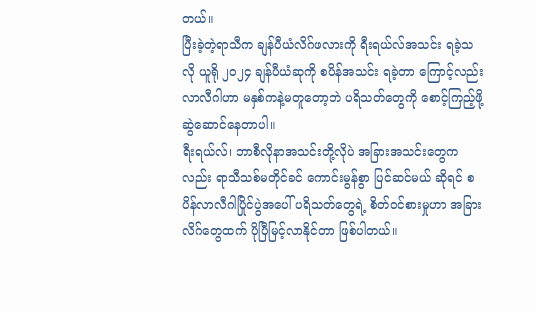တယ်။
ပြီးခဲ့တဲ့ရာသီက ချန်ပီယံလိဂ်ဖလားကို ရီးရယ်လ်အသင်း ရခဲ့သလို ယူရို ၂၀၂၄ ချန်ပီယံဆုကို စပိန်အသင်း ရခဲ့တာ ကြောင့်လည်း လာလီဂါဟာ မနှစ်ကနဲ့မတူတော့ဘဲ ပရိသတ်တွေကို စောင့်ကြည့်ဖို့ ဆွဲဆောင်နေတာပါ။
ရီးရယ်လ်၊ ဘာစီလိုနာအသင်းတို့လိုပဲ အခြားအသင်းတွေကလည်း ရာသီသစ်မတိုင်ခင် ကောင်းမွန်စွာ ပြင်ဆင်မယ် ဆိုရင် စပိန်လာလီဂါပြိုင်ပွဲအပေါ် ပရိသတ်တွေရဲ့ စိတ်ဝင်စားမှုဟာ အခြားလိဂ်တွေထက် ပိုပြီမြင့်လာနိုင်တာ ဖြစ်ပါတယ်။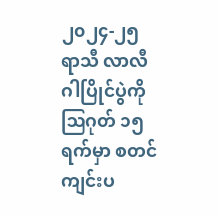၂၀၂၄-၂၅ ရာသီ လာလီဂါပြိုင်ပွဲကို ဩဂုတ် ၁၅ ရက်မှာ စတင် ကျင်းပ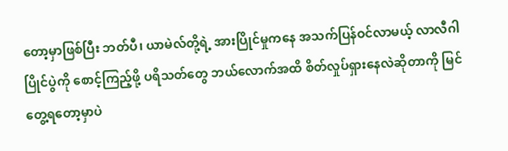တော့မှာဖြစ်ပြီး ဘတ်ပီ၊ ယာမဲလ်တို့ရဲ့ အားပြိုင်မှုကနေ အသက်ပြန်ဝင်လာမယ့် လာလီဂါပြိုင်ပွဲကို စောင့်ကြည့်ဖို့ ပရိသတ်တွေ ဘယ်လောက်အထိ စိတ်လှုပ်ရှားနေလဲဆိုတာကို မြင်တွေ့ရတော့မှာပဲ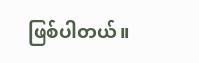ဖြစ်ပါတယ်။